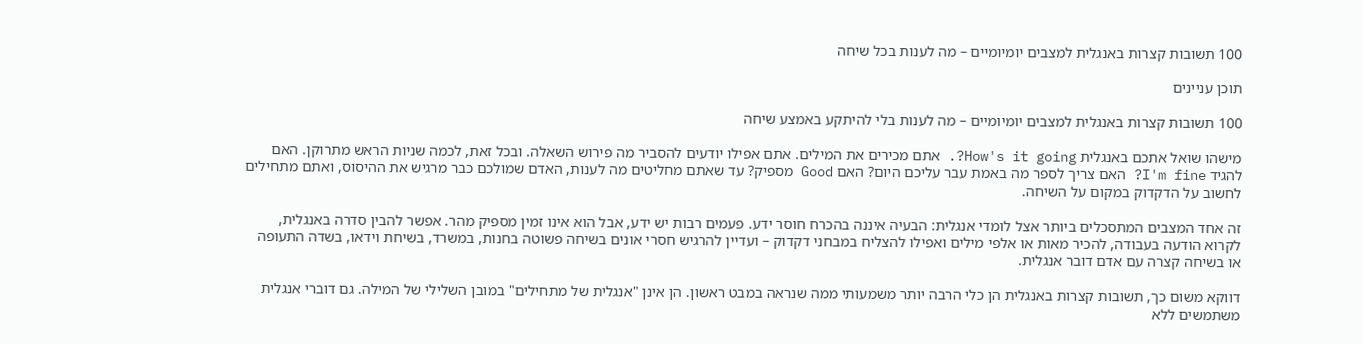100 תשובות קצרות באנגלית למצבים יומיומיים – מה לענות בכל שיחה

תוכן עניינים

100 תשובות קצרות באנגלית למצבים יומיומיים – מה לענות בלי להיתקע באמצע שיחה

מישהו שואל אתכם באנגלית How's it going?. אתם מכירים את המילים. אתם אפילו יודעים להסביר מה פירוש השאלה. ובכל זאת, לכמה שניות הראש מתרוקן. האם להגיד I'm fine? האם צריך לספר מה באמת עבר עליכם היום? האם Good מספיק? עד שאתם מחליטים מה לענות, האדם שמולכם כבר מרגיש את ההיסוס, ואתם מתחילים לחשוב על הדקדוק במקום על השיחה.

זה אחד המצבים המתסכלים ביותר אצל לומדי אנגלית: הבעיה איננה בהכרח חוסר ידע. פעמים רבות יש ידע, אבל הוא אינו זמין מספיק מהר. אפשר להבין סדרה באנגלית, לקרוא הודעה בעבודה, להכיר מאות או אלפי מילים ואפילו להצליח במבחני דקדוק – ועדיין להרגיש חסרי אונים בשיחה פשוטה בחנות, במשרד, בשיחת וידאו, בשדה התעופה או בשיחה קצרה עם אדם דובר אנגלית.

דווקא משום כך, תשובות קצרות באנגלית הן כלי הרבה יותר משמעותי ממה שנראה במבט ראשון. הן אינן "אנגלית של מתחילים" במובן השלילי של המילה. גם דוברי אנגלית משתמשים ללא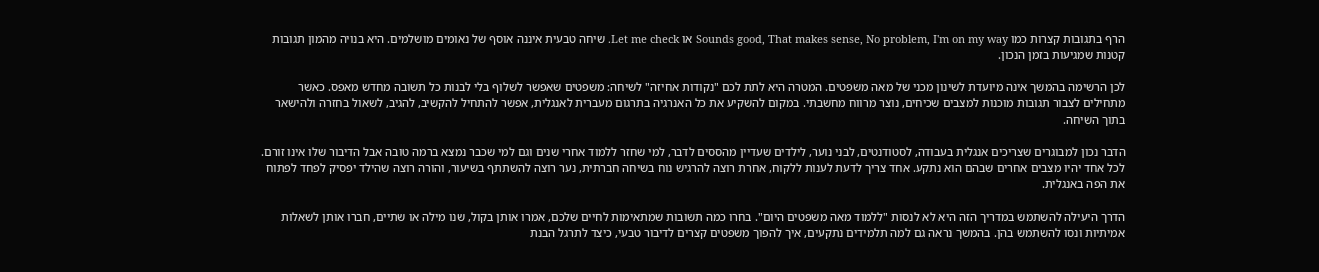הרף בתגובות קצרות כמו Sounds good, That makes sense, No problem, I'm on my way או Let me check. שיחה טבעית איננה אוסף של נאומים מושלמים. היא בנויה מהמון תגובות קטנות שמגיעות בזמן הנכון.

לכן הרשימה בהמשך אינה מיועדת לשינון מכני של מאה משפטים. המטרה היא לתת לכם "נקודות אחיזה" לשיחה: משפטים שאפשר לשלוף בלי לבנות כל תשובה מחדש מאפס. כאשר מתחילים לצבור תגובות מוכנות למצבים שכיחים, נוצר מרווח מחשבתי. במקום להשקיע את כל האנרגיה בתרגום מעברית לאנגלית, אפשר להתחיל להקשיב, להגיב, לשאול בחזרה ולהישאר בתוך השיחה.

הדבר נכון למבוגרים שצריכים אנגלית בעבודה, לסטודנטים, לבני נוער, לילדים שעדיין מהססים לדבר, למי שחזר ללמוד אחרי שנים וגם למי שכבר נמצא ברמה טובה אבל הדיבור שלו אינו זורם. לכל אחד יהיו מצבים אחרים שבהם הוא נתקע. אחד צריך לדעת לענות ללקוח, אחרת רוצה להרגיש נוח בשיחה חברתית, נער רוצה להשתתף בשיעור, והורה רוצה שהילד יפסיק לפחד לפתוח את הפה באנגלית.

הדרך היעילה להשתמש במדריך הזה היא לא לנסות "ללמוד מאה משפטים היום". בחרו כמה תשובות שמתאימות לחיים שלכם, אמרו אותן בקול, שנו מילה או שתיים, חברו אותן לשאלות אמיתיות ונסו להשתמש בהן. בהמשך נראה גם למה תלמידים נתקעים, איך להפוך משפטים קצרים לדיבור טבעי, כיצד לתרגל הבנת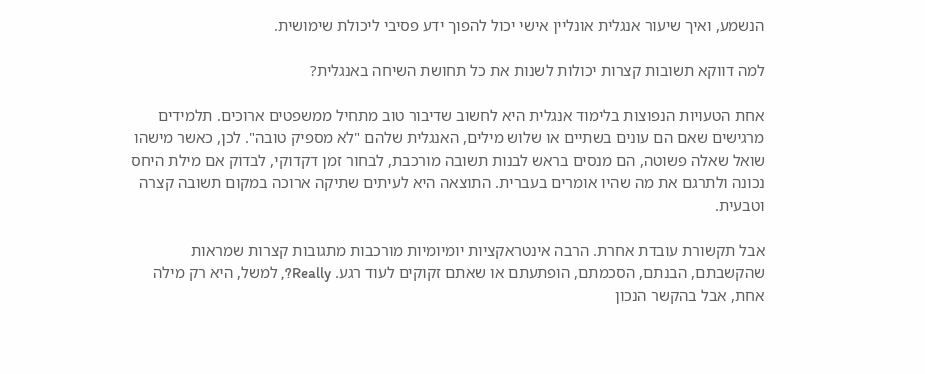הנשמע, ואיך שיעור אנגלית אונליין אישי יכול להפוך ידע פסיבי ליכולת שימושית.

למה דווקא תשובות קצרות יכולות לשנות את כל תחושת השיחה באנגלית?

אחת הטעויות הנפוצות בלימוד אנגלית היא לחשוב שדיבור טוב מתחיל ממשפטים ארוכים. תלמידים מרגישים שאם הם עונים בשתיים או שלוש מילים, האנגלית שלהם "לא מספיק טובה". לכן, כאשר מישהו שואל שאלה פשוטה, הם מנסים בראש לבנות תשובה מורכבת, לבחור זמן דקדוקי, לבדוק אם מילת היחס נכונה ולתרגם את מה שהיו אומרים בעברית. התוצאה היא לעיתים שתיקה ארוכה במקום תשובה קצרה וטבעית.

אבל תקשורת עובדת אחרת. הרבה אינטראקציות יומיומיות מורכבות מתגובות קצרות שמראות שהקשבתם, הבנתם, הסכמתם, הופתעתם או שאתם זקוקים לעוד רגע. Really?, למשל, היא רק מילה אחת, אבל בהקשר הנכון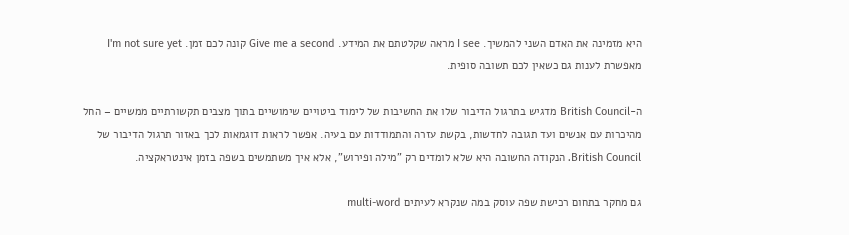היא מזמינה את האדם השני להמשיך. I see מראה שקלטתם את המידע. Give me a second קונה לכם זמן. I'm not sure yet מאפשרת לענות גם כשאין לכם תשובה סופית.

ה-British Council מדגיש בתרגול הדיבור שלו את החשיבות של לימוד ביטויים שימושיים בתוך מצבים תקשורתיים ממשיים – החל מהיכרות עם אנשים ועד תגובה לחדשות, בקשת עזרה והתמודדות עם בעיה. אפשר לראות דוגמאות לכך באזור תרגול הדיבור של British Council. הנקודה החשובה היא שלא לומדים רק "מילה ופירוש", אלא איך משתמשים בשפה בזמן אינטראקציה.

גם מחקר בתחום רכישת שפה עוסק במה שנקרא לעיתים multi-word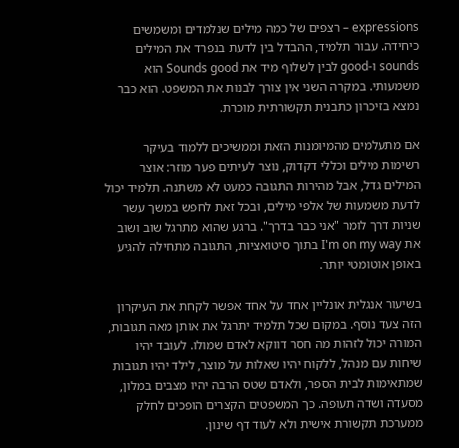expressions – רצפים של כמה מילים שנלמדים ומשמשים כיחידה. עבור תלמיד, ההבדל בין לדעת בנפרד את המילים sounds ו-good לבין לשלוף מיד את Sounds good הוא משמעותי. במקרה השני אין צורך לבנות את המשפט. הוא כבר נמצא בזיכרון כתבנית תקשורתית מוכרת.

אם מתעלמים מהמיומנות הזאת וממשיכים ללמוד בעיקר רשימות מילים וכללי דקדוק, נוצר לעיתים פער מוזר: אוצר המילים גדל, אבל מהירות התגובה כמעט לא משתנה. תלמיד יכול לדעת משמעות של אלפי מילים, ובכל זאת לחפש במשך עשר שניות דרך לומר "אני כבר בדרך". ברגע שהוא מתרגל שוב ושוב את I'm on my way בתוך סיטואציות, התגובה מתחילה להגיע באופן אוטומטי יותר.

בשיעור אנגלית אונליין אחד על אחד אפשר לקחת את העיקרון הזה צעד נוסף. במקום שכל תלמיד יתרגל את אותן מאה תגובות, המורה יכול לזהות מה חסר דווקא לאדם שמולו. לעובד יהיו שיחות עם מנהל, ללקוח יהיו שאלות על מוצר, לילד יהיו תגובות שמתאימות לבית הספר, ולאדם שטס הרבה יהיו מצבים במלון, מסעדה ושדה תעופה. כך המשפטים הקצרים הופכים לחלק ממערכת תקשורת אישית ולא לעוד דף שינון.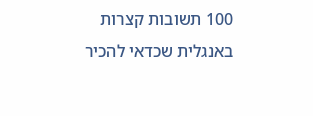100 תשובות קצרות באנגלית שכדאי להכיר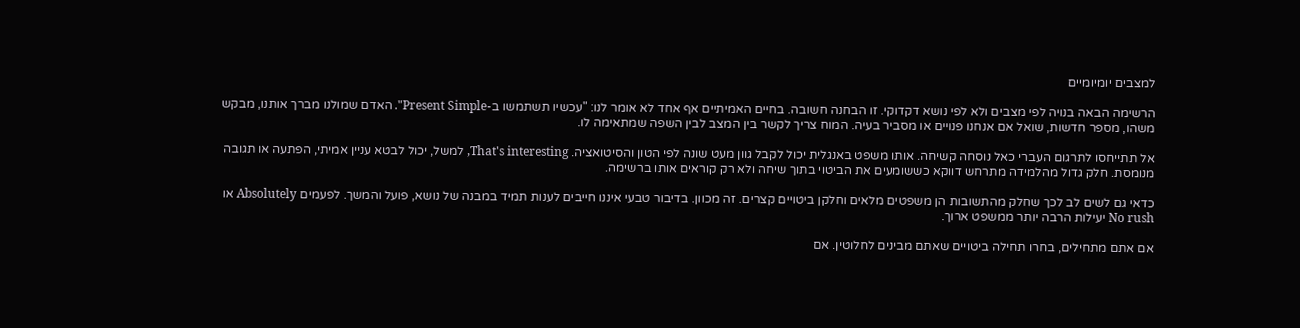למצבים יומיומיים

הרשימה הבאה בנויה לפי מצבים ולא לפי נושא דקדוקי. זו הבחנה חשובה. בחיים האמיתיים אף אחד לא אומר לנו: "עכשיו תשתמשו ב-Present Simple". האדם שמולנו מברך אותנו, מבקש משהו, מספר חדשות, שואל אם אנחנו פנויים או מסביר בעיה. המוח צריך לקשר בין המצב לבין השפה שמתאימה לו.

אל תתייחסו לתרגום העברי כאל נוסחה קשיחה. אותו משפט באנגלית יכול לקבל גוון מעט שונה לפי הטון והסיטואציה. That's interesting, למשל, יכול לבטא עניין אמיתי, הפתעה או תגובה מנומסת. חלק גדול מהלמידה מתרחש דווקא כששומעים את הביטוי בתוך שיחה ולא רק קוראים אותו ברשימה.

כדאי גם לשים לב לכך שחלק מהתשובות הן משפטים מלאים וחלקן ביטויים קצרים. זה מכוון. בדיבור טבעי איננו חייבים לענות תמיד במבנה של נושא, פועל והמשך. לפעמים Absolutely או No rush יעילות הרבה יותר ממשפט ארוך.

אם אתם מתחילים, בחרו תחילה ביטויים שאתם מבינים לחלוטין. אם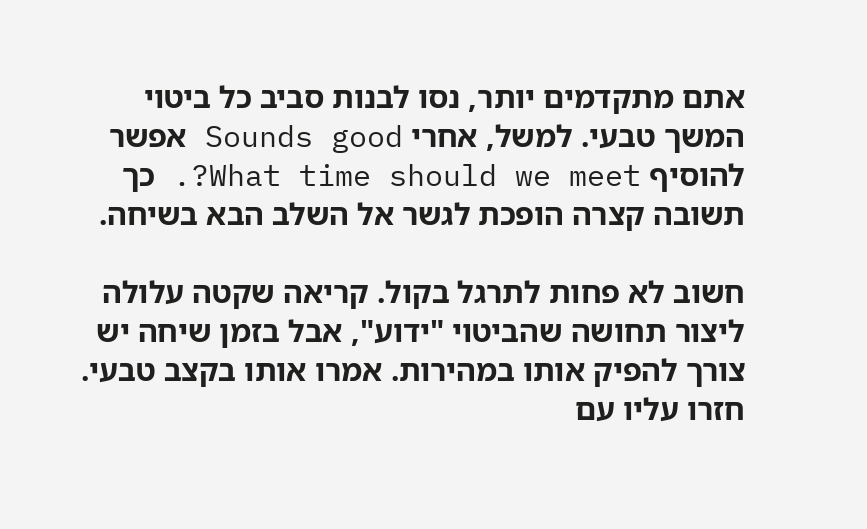אתם מתקדמים יותר, נסו לבנות סביב כל ביטוי המשך טבעי. למשל, אחרי Sounds good אפשר להוסיף What time should we meet?. כך תשובה קצרה הופכת לגשר אל השלב הבא בשיחה.

חשוב לא פחות לתרגל בקול. קריאה שקטה עלולה ליצור תחושה שהביטוי "ידוע", אבל בזמן שיחה יש צורך להפיק אותו במהירות. אמרו אותו בקצב טבעי. חזרו עליו עם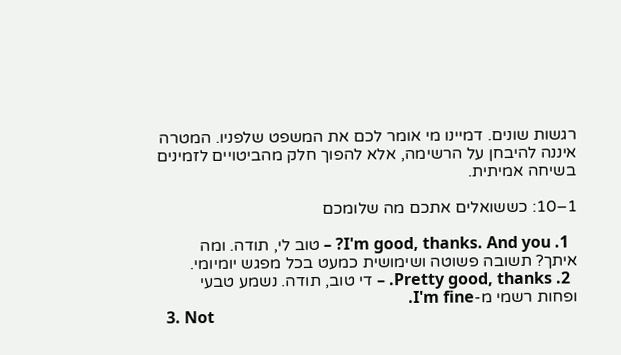רגשות שונים. דמיינו מי אומר לכם את המשפט שלפניו. המטרה איננה להיבחן על הרשימה, אלא להפוך חלק מהביטויים לזמינים בשיחה אמיתית.

1–10: כששואלים אתכם מה שלומכם

  1. I'm good, thanks. And you? – טוב לי, תודה. ומה איתך? תשובה פשוטה ושימושית כמעט בכל מפגש יומיומי.
  2. Pretty good, thanks. – די טוב, תודה. נשמע טבעי ופחות רשמי מ-I'm fine.
  3. Not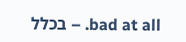bad at all. – בכלל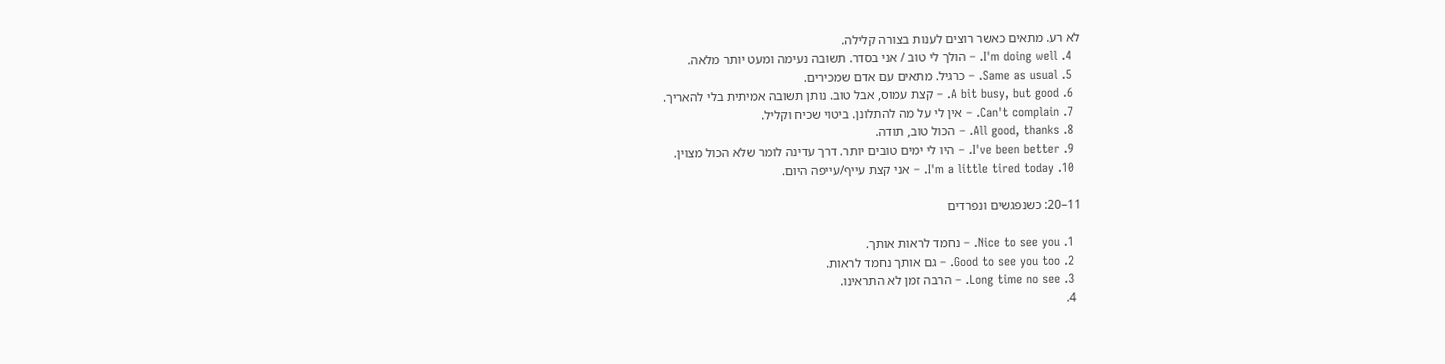לא רע. מתאים כאשר רוצים לענות בצורה קלילה.
  4. I'm doing well. – הולך לי טוב / אני בסדר. תשובה נעימה ומעט יותר מלאה.
  5. Same as usual. – כרגיל. מתאים עם אדם שמכירים.
  6. A bit busy, but good. – קצת עמוס, אבל טוב. נותן תשובה אמיתית בלי להאריך.
  7. Can't complain. – אין לי על מה להתלונן. ביטוי שכיח וקליל.
  8. All good, thanks. – הכול טוב, תודה.
  9. I've been better. – היו לי ימים טובים יותר. דרך עדינה לומר שלא הכול מצוין.
  10. I'm a little tired today. – אני קצת עייף/עייפה היום.

11–20: כשנפגשים ונפרדים

  1. Nice to see you. – נחמד לראות אותך.
  2. Good to see you too. – גם אותך נחמד לראות.
  3. Long time no see. – הרבה זמן לא התראינו.
  4.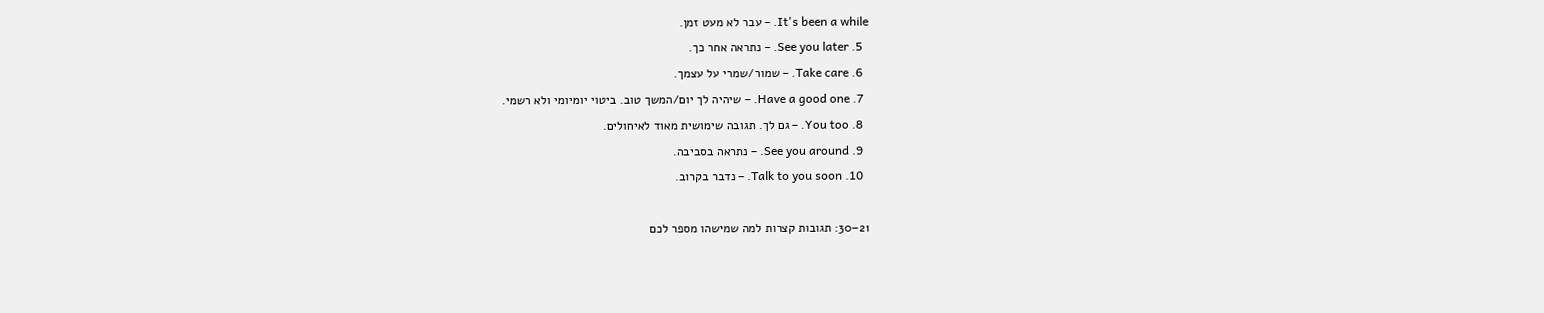It's been a while. – עבר לא מעט זמן.
  5. See you later. – נתראה אחר כך.
  6. Take care. – שמור/שמרי על עצמך.
  7. Have a good one. – שיהיה לך יום/המשך טוב. ביטוי יומיומי ולא רשמי.
  8. You too. – גם לך. תגובה שימושית מאוד לאיחולים.
  9. See you around. – נתראה בסביבה.
  10. Talk to you soon. – נדבר בקרוב.

21–30: תגובות קצרות למה שמישהו מספר לכם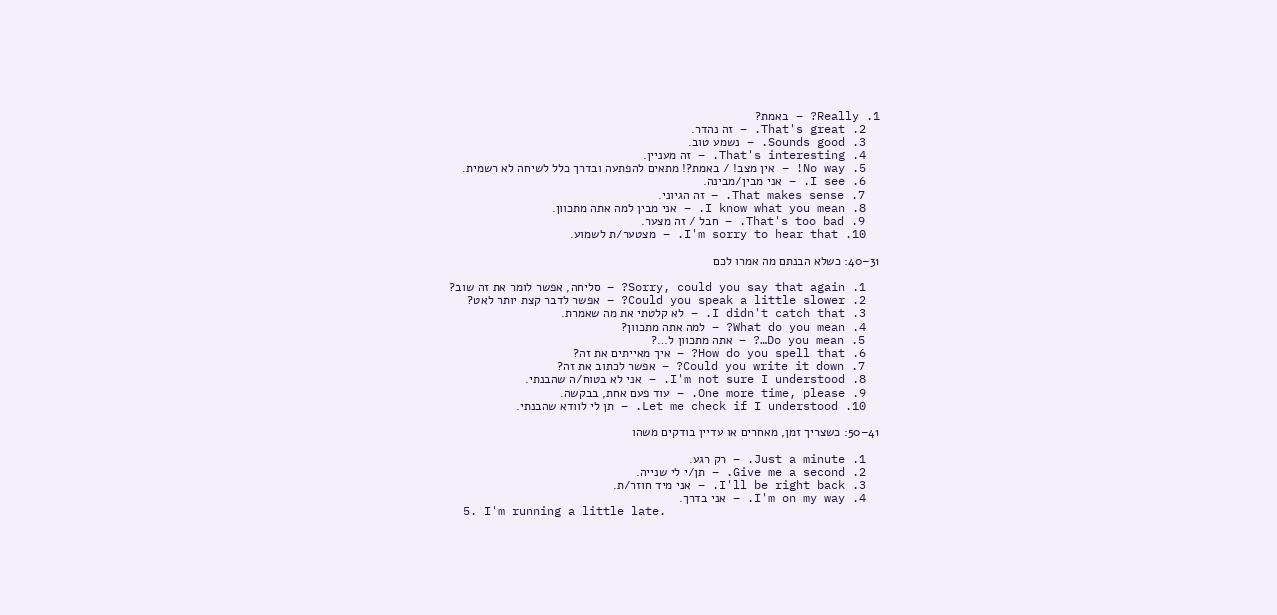1. Really? – באמת?
  2. That's great. – זה נהדר.
  3. Sounds good. – נשמע טוב.
  4. That's interesting. – זה מעניין.
  5. No way! – אין מצב! / באמת?! מתאים להפתעה ובדרך כלל לשיחה לא רשמית.
  6. I see. – אני מבין/מבינה.
  7. That makes sense. – זה הגיוני.
  8. I know what you mean. – אני מבין למה אתה מתכוון.
  9. That's too bad. – חבל / זה מצער.
  10. I'm sorry to hear that. – מצטער/ת לשמוע.

31–40: כשלא הבנתם מה אמרו לכם

  1. Sorry, could you say that again? – סליחה, אפשר לומר את זה שוב?
  2. Could you speak a little slower? – אפשר לדבר קצת יותר לאט?
  3. I didn't catch that. – לא קלטתי את מה שאמרת.
  4. What do you mean? – למה אתה מתכוון?
  5. Do you mean…? – אתה מתכוון ל…?
  6. How do you spell that? – איך מאייתים את זה?
  7. Could you write it down? – אפשר לכתוב את זה?
  8. I'm not sure I understood. – אני לא בטוח/ה שהבנתי.
  9. One more time, please. – עוד פעם אחת, בבקשה.
  10. Let me check if I understood. – תן לי לוודא שהבנתי.

41–50: כשצריך זמן, מאחרים או עדיין בודקים משהו

  1. Just a minute. – רק רגע.
  2. Give me a second. – תן/י לי שנייה.
  3. I'll be right back. – אני מיד חוזר/ת.
  4. I'm on my way. – אני בדרך.
  5. I'm running a little late.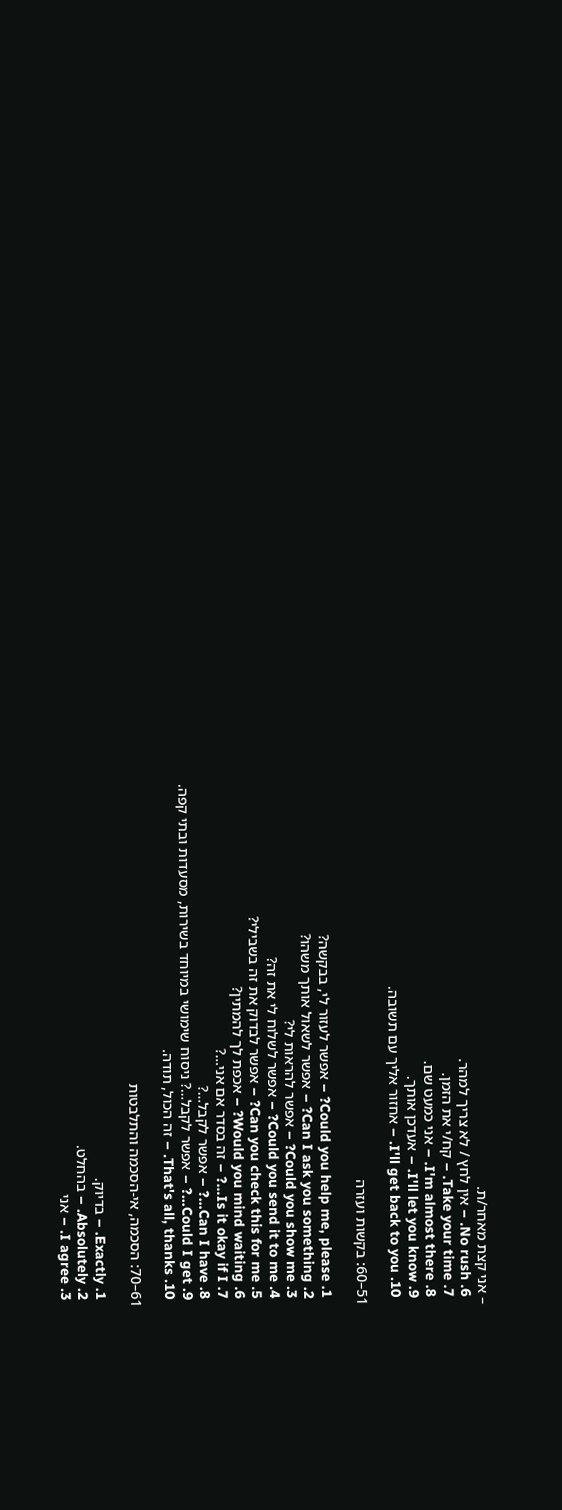– אני קצת מאחר/ת.
  6. No rush. – אין לחץ / לא צריך למהר.
  7. Take your time. – קח/י את הזמן.
  8. I'm almost there. – אני כמעט שם.
  9. I'll let you know. – אעדכן אותך.
  10. I'll get back to you. – אחזור אליך עם תשובה.

51–60: בקשות ועזרה

  1. Could you help me, please? – אפשר לעזור לי, בבקשה?
  2. Can I ask you something? – אפשר לשאול אותך משהו?
  3. Could you show me? – אפשר להראות לי?
  4. Could you send it to me? – אפשר לשלוח לי את זה?
  5. Can you check this for me? – אפשר לבדוק את זה בשבילי?
  6. Would you mind waiting? – אכפת לך להמתין?
  7. Is it okay if I…? – זה בסדר אם אני…?
  8. Can I have…? – אפשר לקבל…?
  9. Could I get…? – אפשר לקבל…? ניסוח שימושי במיוחד בשירות, מסעדות ובתי קפה.
  10. That's all, thanks. – זה הכול, תודה.

61–70: הסכמה, אי-הסכמה והתלבטות

  1. Exactly. – בדיוק.
  2. Absolutely. – בהחלט.
  3. I agree. – אני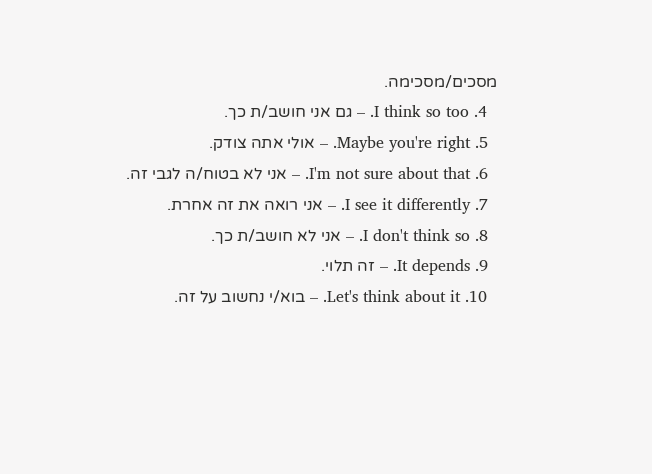מסכים/מסכימה.
  4. I think so too. – גם אני חושב/ת כך.
  5. Maybe you're right. – אולי אתה צודק.
  6. I'm not sure about that. – אני לא בטוח/ה לגבי זה.
  7. I see it differently. – אני רואה את זה אחרת.
  8. I don't think so. – אני לא חושב/ת כך.
  9. It depends. – זה תלוי.
  10. Let's think about it. – בוא/י נחשוב על זה.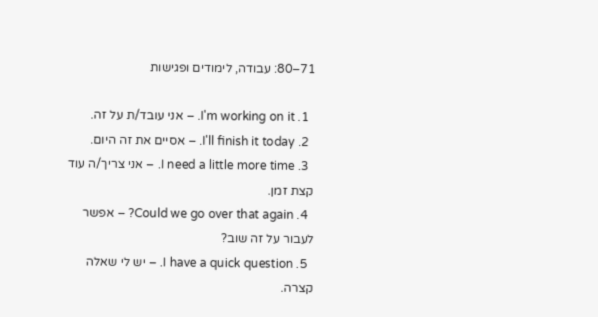71–80: עבודה, לימודים ופגישות

  1. I'm working on it. – אני עובד/ת על זה.
  2. I'll finish it today. – אסיים את זה היום.
  3. I need a little more time. – אני צריך/ה עוד קצת זמן.
  4. Could we go over that again? – אפשר לעבור על זה שוב?
  5. I have a quick question. – יש לי שאלה קצרה.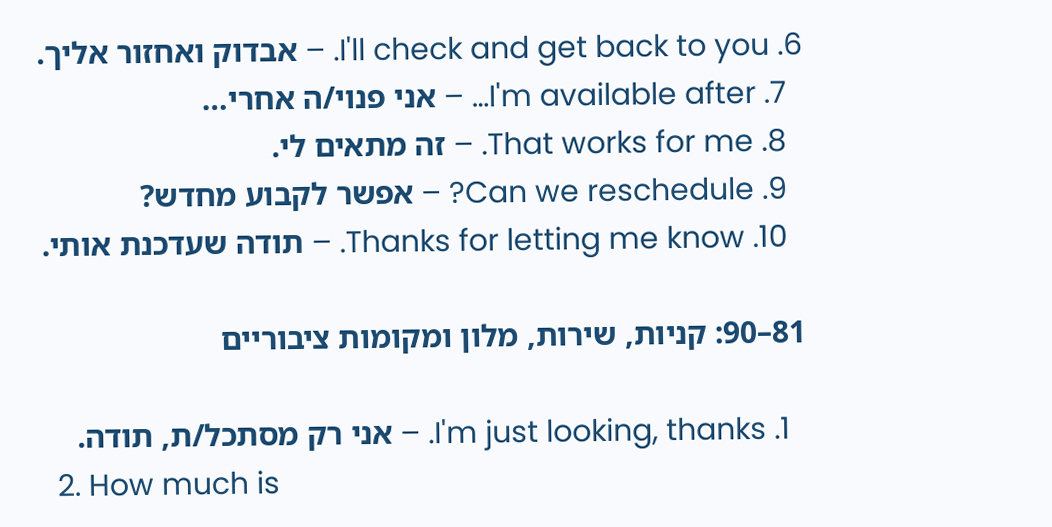6. I'll check and get back to you. – אבדוק ואחזור אליך.
  7. I'm available after… – אני פנוי/ה אחרי…
  8. That works for me. – זה מתאים לי.
  9. Can we reschedule? – אפשר לקבוע מחדש?
  10. Thanks for letting me know. – תודה שעדכנת אותי.

81–90: קניות, שירות, מלון ומקומות ציבוריים

  1. I'm just looking, thanks. – אני רק מסתכל/ת, תודה.
  2. How much is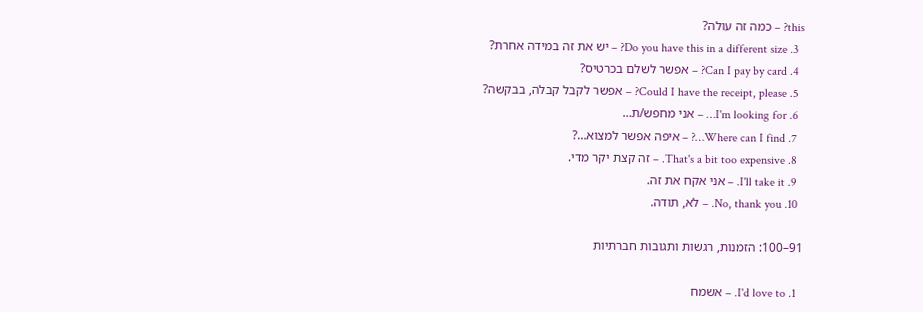this? – כמה זה עולה?
  3. Do you have this in a different size? – יש את זה במידה אחרת?
  4. Can I pay by card? – אפשר לשלם בכרטיס?
  5. Could I have the receipt, please? – אפשר לקבל קבלה, בבקשה?
  6. I'm looking for… – אני מחפש/ת…
  7. Where can I find…? – איפה אפשר למצוא…?
  8. That's a bit too expensive. – זה קצת יקר מדי.
  9. I'll take it. – אני אקח את זה.
  10. No, thank you. – לא, תודה.

91–100: הזמנות, רגשות ותגובות חברתיות

  1. I'd love to. – אשמח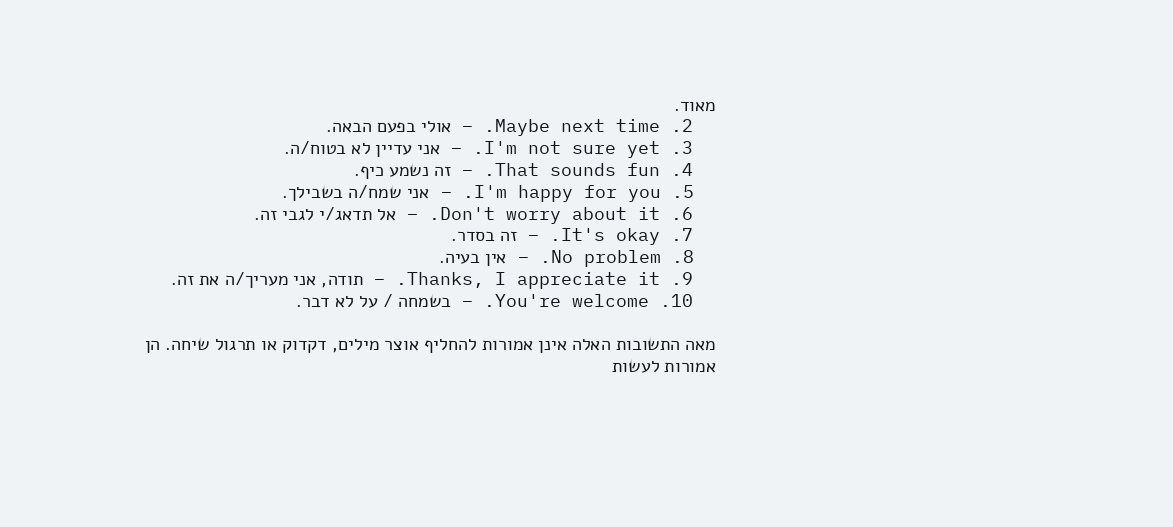מאוד.
  2. Maybe next time. – אולי בפעם הבאה.
  3. I'm not sure yet. – אני עדיין לא בטוח/ה.
  4. That sounds fun. – זה נשמע כיף.
  5. I'm happy for you. – אני שמח/ה בשבילך.
  6. Don't worry about it. – אל תדאג/י לגבי זה.
  7. It's okay. – זה בסדר.
  8. No problem. – אין בעיה.
  9. Thanks, I appreciate it. – תודה, אני מעריך/ה את זה.
  10. You're welcome. – בשמחה / על לא דבר.

מאה התשובות האלה אינן אמורות להחליף אוצר מילים, דקדוק או תרגול שיחה. הן אמורות לעשות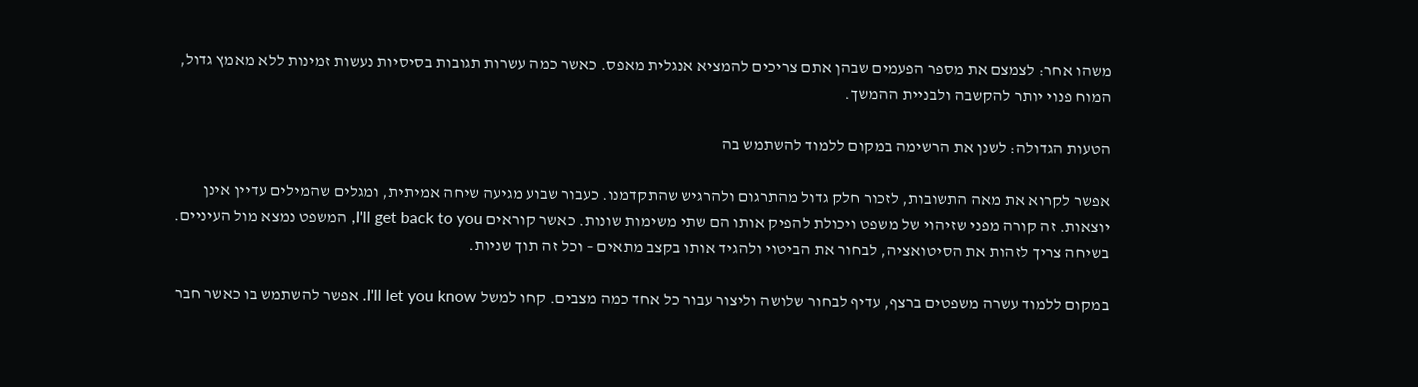משהו אחר: לצמצם את מספר הפעמים שבהן אתם צריכים להמציא אנגלית מאפס. כאשר כמה עשרות תגובות בסיסיות נעשות זמינות ללא מאמץ גדול, המוח פנוי יותר להקשבה ולבניית ההמשך.

הטעות הגדולה: לשנן את הרשימה במקום ללמוד להשתמש בה

אפשר לקרוא את מאה התשובות, לזכור חלק גדול מהתרגום ולהרגיש שהתקדמנו. כעבור שבוע מגיעה שיחה אמיתית, ומגלים שהמילים עדיין אינן יוצאות. זה קורה מפני שזיהוי של משפט ויכולת להפיק אותו הם שתי משימות שונות. כאשר קוראים I'll get back to you, המשפט נמצא מול העיניים. בשיחה צריך לזהות את הסיטואציה, לבחור את הביטוי ולהגיד אותו בקצב מתאים – וכל זה תוך שניות.

במקום ללמוד עשרה משפטים ברצף, עדיף לבחור שלושה וליצור עבור כל אחד כמה מצבים. קחו למשל I'll let you know. אפשר להשתמש בו כאשר חבר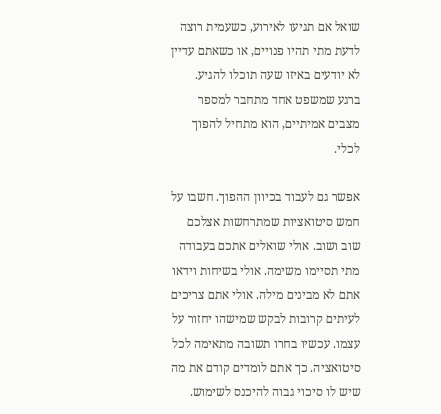שואל אם תגיעו לאירוע, כשעמית רוצה לדעת מתי תהיו פנויים, או כשאתם עדיין לא יודעים באיזו שעה תוכלו להגיע. ברגע שמשפט אחד מתחבר למספר מצבים אמיתיים, הוא מתחיל להפוך לכלי.

אפשר גם לעבוד בכיוון ההפוך. חשבו על חמש סיטואציות שמתרחשות אצלכם שוב ושוב. אולי שואלים אתכם בעבודה מתי תסיימו משימה. אולי בשיחות וידאו אתם לא מבינים מילה. אולי אתם צריכים לעיתים קרובות לבקש שמישהו יחזור על עצמו. עכשיו בחרו תשובה מתאימה לכל סיטואציה. כך אתם לומדים קודם את מה שיש לו סיכוי גבוה להיכנס לשימוש.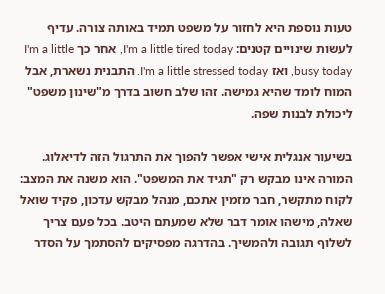טעות נוספת היא לחזור על משפט תמיד באותה צורה. עדיף לעשות שינויים קטנים: I'm a little tired today, אחר כך I'm a little busy today, ואז I'm a little stressed today. התבנית נשארת, אבל המוח לומד שהיא גמישה. זהו שלב חשוב בדרך מ"שינון משפט" ליכולת לבנות שפה.

בשיעור אנגלית אישי אפשר להפוך את התרגול הזה לדיאלוג. המורה אינו מבקש רק "תגיד את המשפט". הוא משנה את המצב: לקוח מתקשר, חבר מזמין אתכם, מנהל מבקש עדכון, פקיד שואל שאלה, מישהו אומר דבר שלא שמעתם היטב. בכל פעם צריך לשלוף תגובה ולהמשיך. בהדרגה מפסיקים להסתמך על הסדר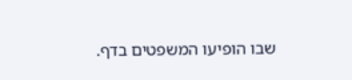שבו הופיעו המשפטים בדף.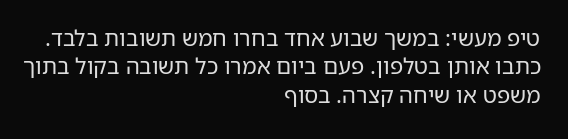טיפ מעשי: במשך שבוע אחד בחרו חמש תשובות בלבד. כתבו אותן בטלפון. פעם ביום אמרו כל תשובה בקול בתוך משפט או שיחה קצרה. בסוף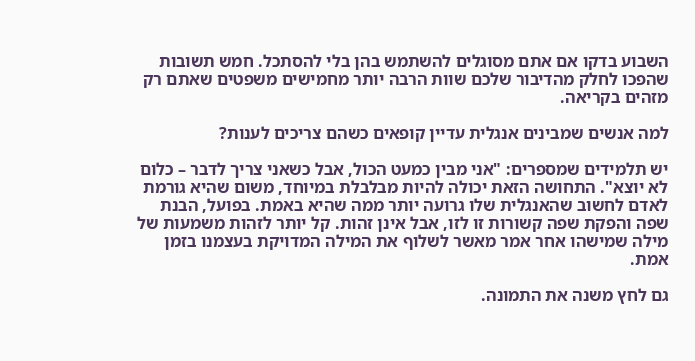השבוע בדקו אם אתם מסוגלים להשתמש בהן בלי להסתכל. חמש תשובות שהפכו לחלק מהדיבור שלכם שוות הרבה יותר מחמישים משפטים שאתם רק מזהים בקריאה.

למה אנשים שמבינים אנגלית עדיין קופאים כשהם צריכים לענות?

יש תלמידים שמספרים: "אני מבין כמעט הכול, אבל כשאני צריך לדבר – כלום לא יוצא". התחושה הזאת יכולה להיות מבלבלת במיוחד, משום שהיא גורמת לאדם לחשוב שהאנגלית שלו גרועה יותר ממה שהיא באמת. בפועל, הבנת שפה והפקת שפה קשורות זו לזו, אבל אינן זהות. קל יותר לזהות משמעות של מילה שמישהו אחר אמר מאשר לשלוף את המילה המדויקת בעצמנו בזמן אמת.

גם לחץ משנה את התמונה.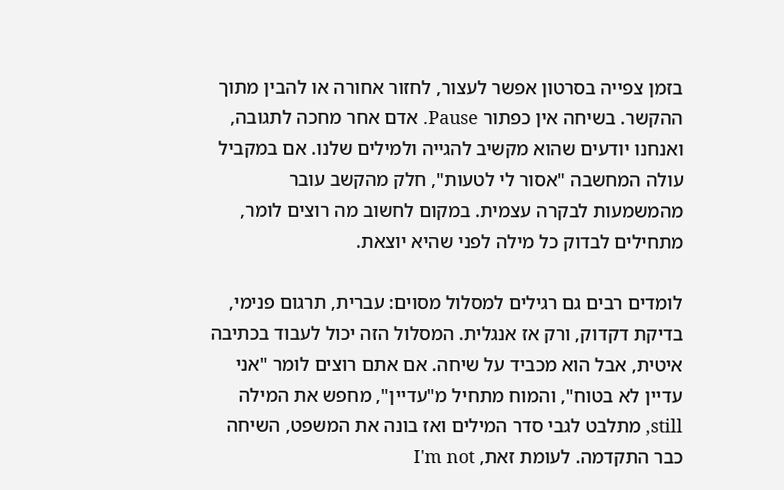בזמן צפייה בסרטון אפשר לעצור, לחזור אחורה או להבין מתוך ההקשר. בשיחה אין כפתור Pause. אדם אחר מחכה לתגובה, ואנחנו יודעים שהוא מקשיב להגייה ולמילים שלנו. אם במקביל עולה המחשבה "אסור לי לטעות", חלק מהקשב עובר מהמשמעות לבקרה עצמית. במקום לחשוב מה רוצים לומר, מתחילים לבדוק כל מילה לפני שהיא יוצאת.

לומדים רבים גם רגילים למסלול מסוים: עברית, תרגום פנימי, בדיקת דקדוק, ורק אז אנגלית. המסלול הזה יכול לעבוד בכתיבה איטית, אבל הוא מכביד על שיחה. אם אתם רוצים לומר "אני עדיין לא בטוח", והמוח מתחיל מ"עדיין", מחפש את המילה still, מתלבט לגבי סדר המילים ואז בונה את המשפט, השיחה כבר התקדמה. לעומת זאת, I'm not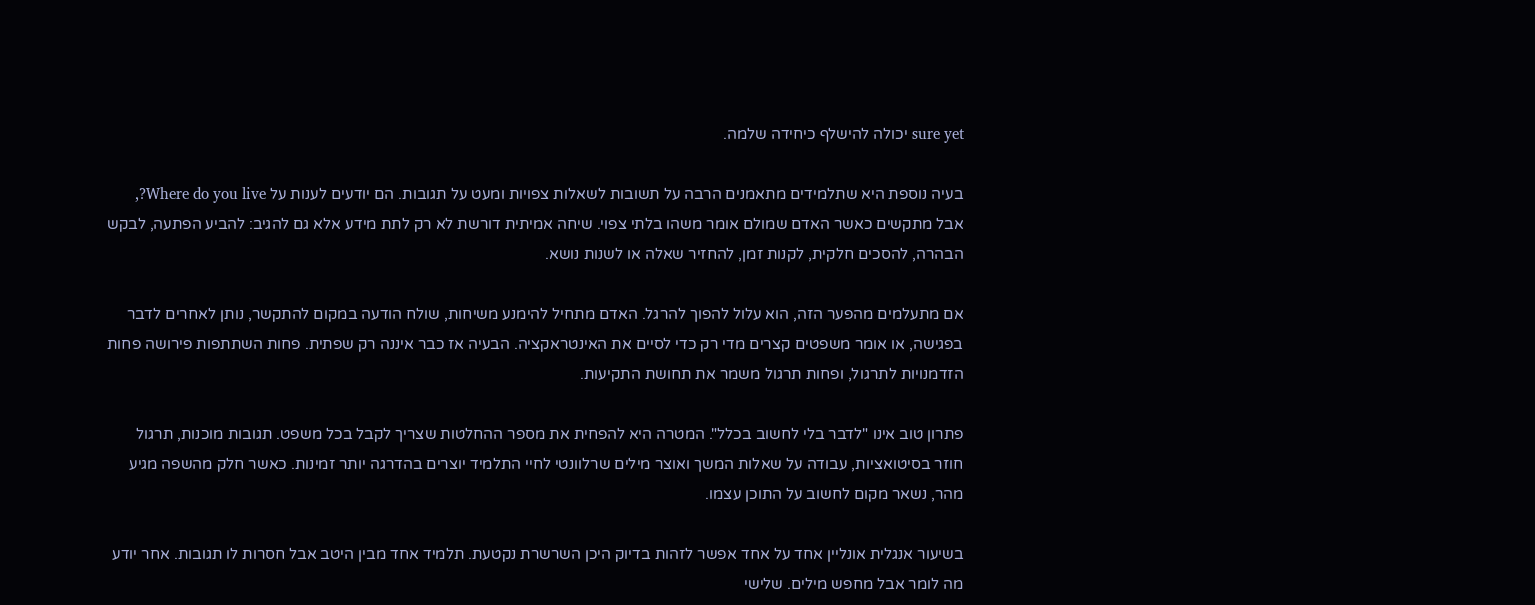sure yet יכולה להישלף כיחידה שלמה.

בעיה נוספת היא שתלמידים מתאמנים הרבה על תשובות לשאלות צפויות ומעט על תגובות. הם יודעים לענות על Where do you live?, אבל מתקשים כאשר האדם שמולם אומר משהו בלתי צפוי. שיחה אמיתית דורשת לא רק לתת מידע אלא גם להגיב: להביע הפתעה, לבקש הבהרה, להסכים חלקית, לקנות זמן, להחזיר שאלה או לשנות נושא.

אם מתעלמים מהפער הזה, הוא עלול להפוך להרגל. האדם מתחיל להימנע משיחות, שולח הודעה במקום להתקשר, נותן לאחרים לדבר בפגישה, או אומר משפטים קצרים מדי רק כדי לסיים את האינטראקציה. הבעיה אז כבר איננה רק שפתית. פחות השתתפות פירושה פחות הזדמנויות לתרגול, ופחות תרגול משמר את תחושת התקיעות.

פתרון טוב אינו "לדבר בלי לחשוב בכלל". המטרה היא להפחית את מספר ההחלטות שצריך לקבל בכל משפט. תגובות מוכנות, תרגול חוזר בסיטואציות, עבודה על שאלות המשך ואוצר מילים שרלוונטי לחיי התלמיד יוצרים בהדרגה יותר זמינות. כאשר חלק מהשפה מגיע מהר, נשאר מקום לחשוב על התוכן עצמו.

בשיעור אנגלית אונליין אחד על אחד אפשר לזהות בדיוק היכן השרשרת נקטעת. תלמיד אחד מבין היטב אבל חסרות לו תגובות. אחר יודע מה לומר אבל מחפש מילים. שלישי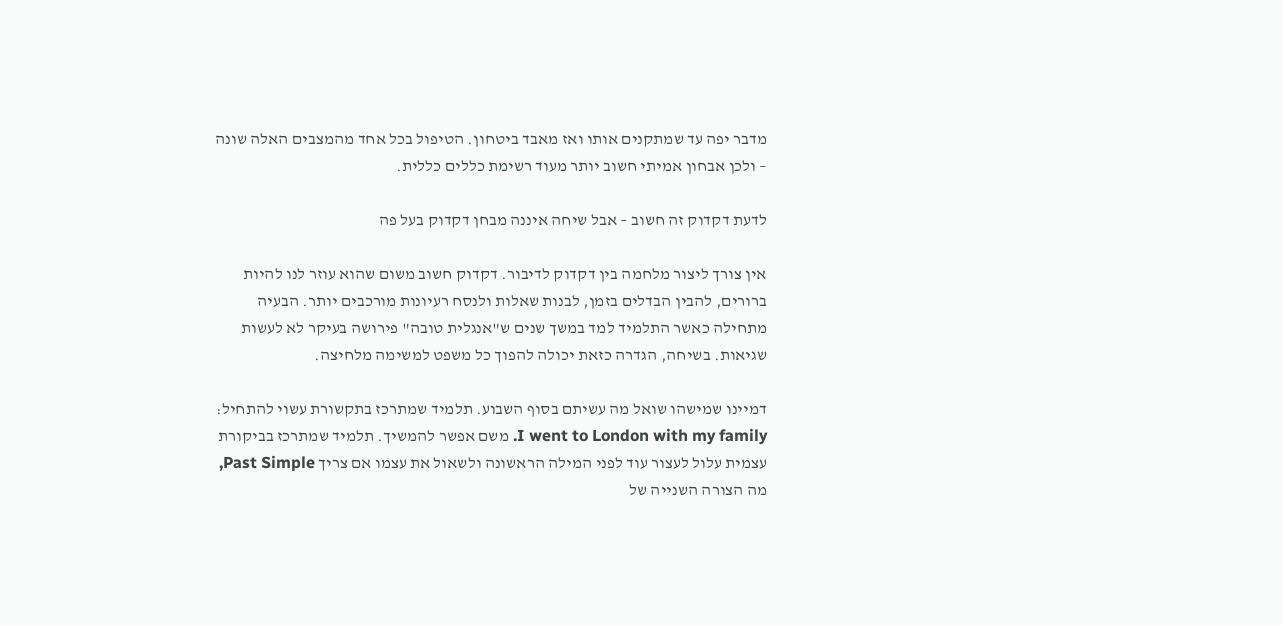מדבר יפה עד שמתקנים אותו ואז מאבד ביטחון. הטיפול בכל אחד מהמצבים האלה שונה – ולכן אבחון אמיתי חשוב יותר מעוד רשימת כללים כללית.

לדעת דקדוק זה חשוב – אבל שיחה איננה מבחן דקדוק בעל פה

אין צורך ליצור מלחמה בין דקדוק לדיבור. דקדוק חשוב משום שהוא עוזר לנו להיות ברורים, להבין הבדלים בזמן, לבנות שאלות ולנסח רעיונות מורכבים יותר. הבעיה מתחילה כאשר התלמיד למד במשך שנים ש"אנגלית טובה" פירושה בעיקר לא לעשות שגיאות. בשיחה, הגדרה כזאת יכולה להפוך כל משפט למשימה מלחיצה.

דמיינו שמישהו שואל מה עשיתם בסוף השבוע. תלמיד שמתרכז בתקשורת עשוי להתחיל: I went to London with my family. משם אפשר להמשיך. תלמיד שמתרכז בביקורת עצמית עלול לעצור עוד לפני המילה הראשונה ולשאול את עצמו אם צריך Past Simple, מה הצורה השנייה של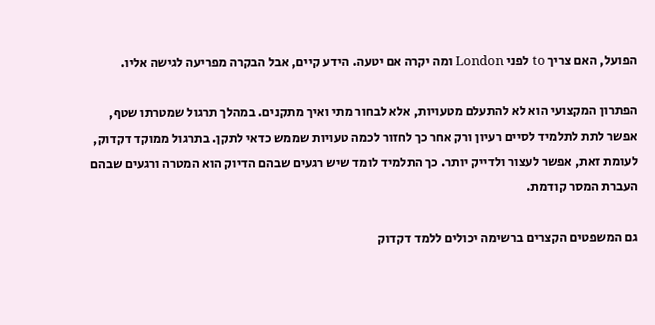הפועל, האם צריך to לפני London ומה יקרה אם יטעה. הידע קיים, אבל הבקרה מפריעה לגישה אליו.

הפתרון המקצועי הוא לא להתעלם מטעויות, אלא לבחור מתי ואיך מתקנים. במהלך תרגול שמטרתו שטף, אפשר לתת לתלמיד לסיים רעיון ורק אחר כך לחזור לכמה טעויות שממש כדאי לתקן. בתרגול ממוקד דקדוק, לעומת זאת, אפשר לעצור ולדייק יותר. כך התלמיד לומד שיש רגעים שבהם הדיוק הוא המטרה ורגעים שבהם העברת המסר קודמת.

גם המשפטים הקצרים ברשימה יכולים ללמד דקדוק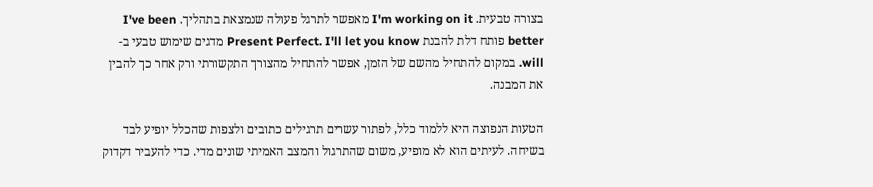בצורה טבעית. I'm working on it מאפשר לתרגל פעולה שנמצאת בתהליך. I've been better פותח דלת להבנת Present Perfect. I'll let you know מדגים שימוש טבעי ב-will. במקום להתחיל מהשם של הזמן, אפשר להתחיל מהצורך התקשורתי ורק אחר כך להבין את המבנה.

הטעות הנפוצה היא ללמוד כלל, לפתור עשרים תרגילים כתובים ולצפות שהכלל יופיע לבד בשיחה. לעיתים הוא לא מופיע, משום שהתרגול והמצב האמיתי שונים מדי. כדי להעביר דקדוק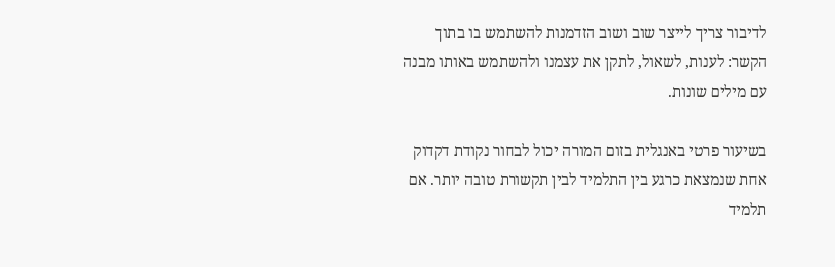לדיבור צריך לייצר שוב ושוב הזדמנות להשתמש בו בתוך הקשר: לענות, לשאול, לתקן את עצמנו ולהשתמש באותו מבנה עם מילים שונות.

בשיעור פרטי באנגלית בזום המורה יכול לבחור נקודת דקדוק אחת שנמצאת כרגע בין התלמיד לבין תקשורת טובה יותר. אם תלמיד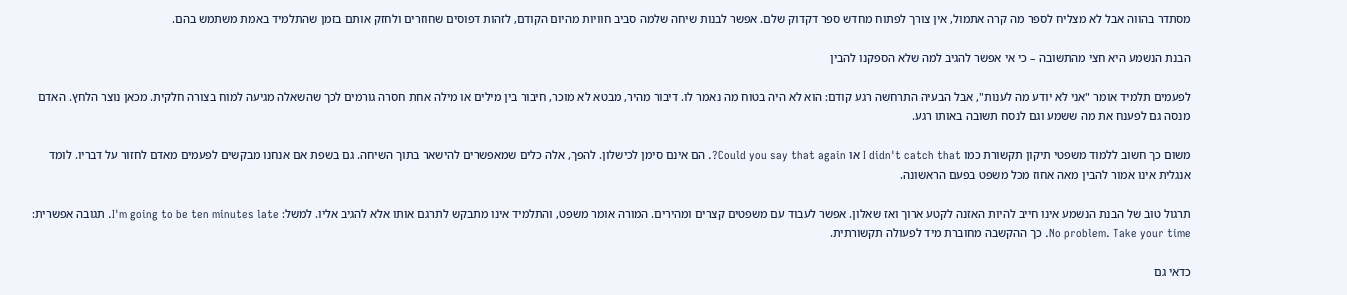מסתדר בהווה אבל לא מצליח לספר מה קרה אתמול, אין צורך לפתוח מחדש ספר דקדוק שלם. אפשר לבנות שיחה שלמה סביב חוויות מהיום הקודם, לזהות דפוסים שחוזרים ולחזק אותם בזמן שהתלמיד באמת משתמש בהם.

הבנת הנשמע היא חצי מהתשובה – כי אי אפשר להגיב למה שלא הספקנו להבין

לפעמים תלמיד אומר "אני לא יודע מה לענות", אבל הבעיה התרחשה רגע קודם: הוא לא היה בטוח מה נאמר לו. דיבור מהיר, מבטא לא מוכר, חיבור בין מילים או מילה אחת חסרה גורמים לכך שהשאלה מגיעה למוח בצורה חלקית. מכאן נוצר הלחץ. האדם מנסה גם לפענח את מה ששמע וגם לנסח תשובה באותו רגע.

משום כך חשוב ללמוד משפטי תיקון תקשורת כמו I didn't catch that או Could you say that again?. הם אינם סימן לכישלון. להפך, אלה כלים שמאפשרים להישאר בתוך השיחה. גם בשפת אם אנחנו מבקשים לפעמים מאדם לחזור על דבריו. לומד אנגלית אינו אמור להבין מאה אחוז מכל משפט בפעם הראשונה.

תרגול טוב של הבנת הנשמע אינו חייב להיות האזנה לקטע ארוך ואז שאלון. אפשר לעבוד עם משפטים קצרים ומהירים. המורה אומר משפט, והתלמיד אינו מתבקש לתרגם אותו אלא להגיב אליו. למשל: I'm going to be ten minutes late. תגובה אפשרית: No problem. Take your time. כך ההקשבה מחוברת מיד לפעולה תקשורתית.

כדאי גם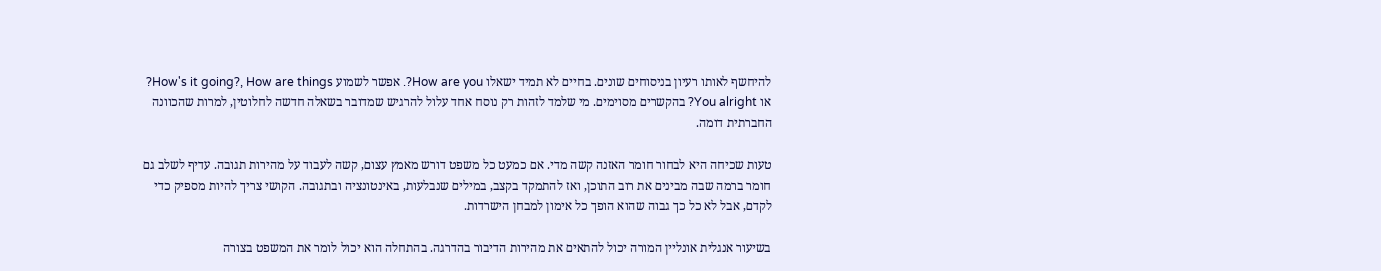להיחשף לאותו רעיון בניסוחים שונים. בחיים לא תמיד ישאלו How are you?. אפשר לשמוע How's it going?, How are things? או You alright? בהקשרים מסוימים. מי שלמד לזהות רק נוסח אחד עלול להרגיש שמדובר בשאלה חדשה לחלוטין, למרות שהכוונה החברתית דומה.

טעות שכיחה היא לבחור חומר האזנה קשה מדי. אם כמעט כל משפט דורש מאמץ עצום, קשה לעבוד על מהירות תגובה. עדיף לשלב גם חומר ברמה שבה מבינים את רוב התוכן, ואז להתמקד בקצב, במילים שנבלעות, באינטונציה ובתגובה. הקושי צריך להיות מספיק כדי לקדם, אבל לא כל כך גבוה שהוא הופך כל אימון למבחן הישרדות.

בשיעור אנגלית אונליין המורה יכול להתאים את מהירות הדיבור בהדרגה. בהתחלה הוא יכול לומר את המשפט בצורה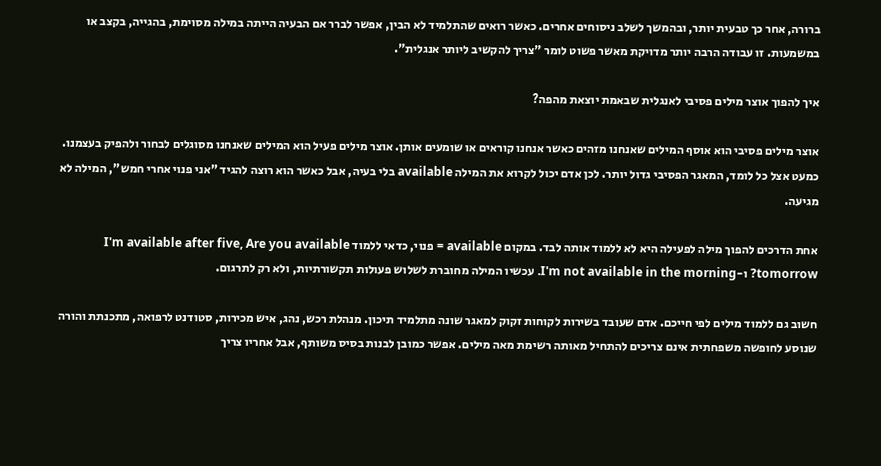ברורה, אחר כך טבעית יותר, ובהמשך לשלב ניסוחים אחרים. כאשר רואים שהתלמיד לא הבין, אפשר לברר אם הבעיה הייתה במילה מסוימת, בהגייה, בקצב או במשמעות. זו עבודה הרבה יותר מדויקת מאשר פשוט לומר "צריך להקשיב ליותר אנגלית".

איך להפוך אוצר מילים פסיבי לאנגלית שבאמת יוצאת מהפה?

אוצר מילים פסיבי הוא אוסף המילים שאנחנו מזהים כאשר אנחנו קוראים או שומעים אותן. אוצר מילים פעיל הוא המילים שאנחנו מסוגלים לבחור ולהפיק בעצמנו. כמעט אצל כל לומד, המאגר הפסיבי גדול יותר. לכן אדם יכול לקרוא את המילה available בלי בעיה, אבל כאשר הוא רוצה להגיד "אני פנוי אחרי חמש", המילה לא מגיעה.

אחת הדרכים להפוך מילה לפעילה היא לא ללמוד אותה לבד. במקום available = פנוי, כדאי ללמוד I'm available after five, Are you available tomorrow? ו-I'm not available in the morning. עכשיו המילה מחוברת לשלוש פעולות תקשורתיות, ולא רק לתרגום.

חשוב גם ללמוד מילים לפי חייכם. אדם שעובד בשירות לקוחות זקוק למאגר שונה מתלמיד תיכון. מנהלת רכש, נהג, איש מכירות, סטודנט לרפואה, מתכנתת והורה שנוסע לחופשה משפחתית אינם צריכים להתחיל מאותה רשימת מאה מילים. אפשר כמובן לבנות בסיס משותף, אבל אחריו צריך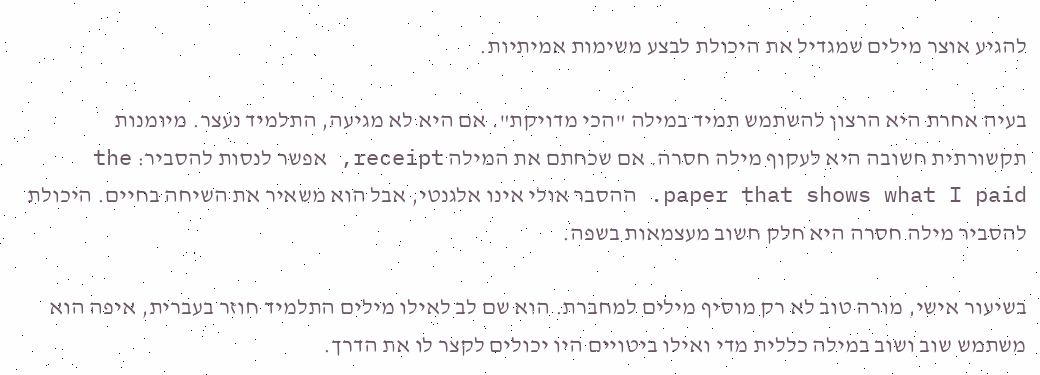להגיע אוצר מילים שמגדיל את היכולת לבצע משימות אמיתיות.

בעיה אחרת היא הרצון להשתמש תמיד במילה "הכי מדויקת". אם היא לא מגיעה, התלמיד נעצר. מיומנות תקשורתית חשובה היא לעקוף מילה חסרה. אם שכחתם את המילה receipt, אפשר לנסות להסביר: the paper that shows what I paid. ההסבר אולי אינו אלגנטי, אבל הוא משאיר את השיחה בחיים. היכולת להסביר מילה חסרה היא חלק חשוב מעצמאות בשפה.

בשיעור אישי, מורה טוב לא רק מוסיף מילים למחברת. הוא שם לב לאילו מילים התלמיד חוזר בעברית, איפה הוא משתמש שוב ושוב במילה כללית מדי ואילו ביטויים היו יכולים לקצר לו את הדרך.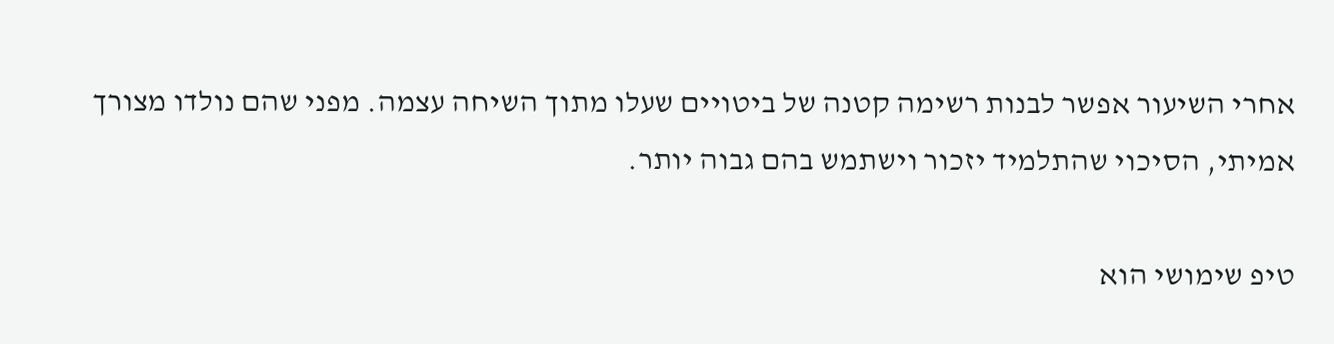אחרי השיעור אפשר לבנות רשימה קטנה של ביטויים שעלו מתוך השיחה עצמה. מפני שהם נולדו מצורך אמיתי, הסיכוי שהתלמיד יזכור וישתמש בהם גבוה יותר.

טיפ שימושי הוא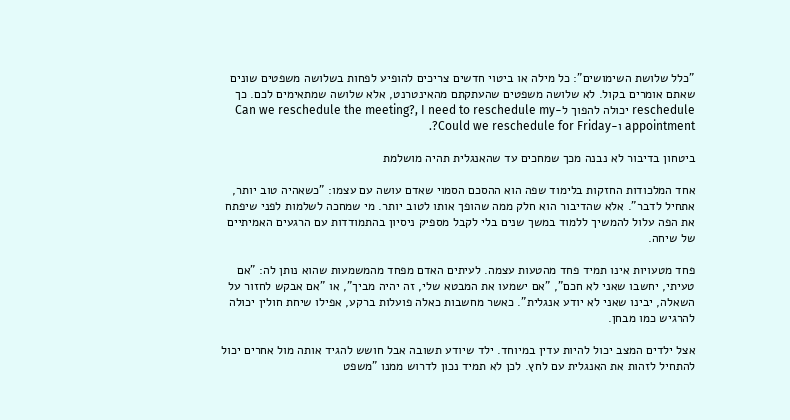"כלל שלושת השימושים": כל מילה או ביטוי חדשים צריכים להופיע לפחות בשלושה משפטים שונים שאתם אומרים בקול. לא שלושה משפטים שהעתקתם מהאינטרנט, אלא שלושה שמתאימים לכם. כך reschedule יכולה להפוך ל-Can we reschedule the meeting?, I need to reschedule my appointment ו-Could we reschedule for Friday?.

ביטחון בדיבור לא נבנה מכך שמחכים עד שהאנגלית תהיה מושלמת

אחד המלכודות החזקות בלימוד שפה הוא ההסכם הסמוי שאדם עושה עם עצמו: "כשאהיה טוב יותר, אתחיל לדבר". אלא שהדיבור הוא חלק ממה שהופך אותו לטוב יותר. מי שמחכה לשלמות לפני שיפתח את הפה עלול להמשיך ללמוד במשך שנים בלי לקבל מספיק ניסיון בהתמודדות עם הרגעים האמיתיים של שיחה.

פחד מטעויות אינו תמיד פחד מהטעות עצמה. לעיתים האדם מפחד מהמשמעות שהוא נותן לה: "אם טעיתי, יחשבו שאני לא חכם", "אם ישמעו את המבטא שלי, זה יהיה מביך", או "אם אבקש לחזור על השאלה, יבינו שאני לא יודע אנגלית". כאשר מחשבות כאלה פועלות ברקע, אפילו שיחת חולין יכולה להרגיש כמו מבחן.

אצל ילדים המצב יכול להיות עדין במיוחד. ילד שיודע תשובה אבל חושש להגיד אותה מול אחרים יכול להתחיל לזהות את האנגלית עם לחץ. לכן לא תמיד נכון לדרוש ממנו "משפט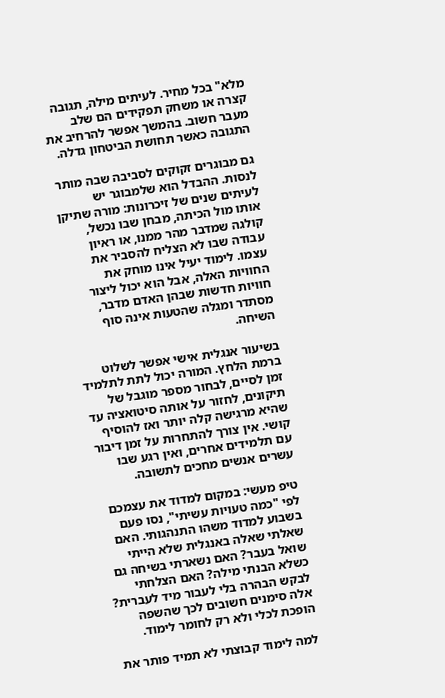מלא" בכל מחיר. לעיתים מילה, תגובה קצרה או משחק תפקידים הם שלב מעבר חשוב. בהמשך אפשר להרחיב את התגובה כאשר תחושת הביטחון גדלה.

גם מבוגרים זקוקים לסביבה שבה מותר לנסות. ההבדל הוא שלמבוגר יש לעיתים שנים של זיכרונות: מורה שתיקן אותו מול הכיתה, מבחן שבו נכשל, קולגה שמדבר מהר ממנו, או ראיון עבודה שבו לא הצליח להסביר את עצמו. לימוד יעיל אינו מוחק את החוויות האלה, אבל הוא יכול ליצור חוויות חדשות שבהן האדם מדבר, מסתדר ומגלה שהטעות אינה סוף השיחה.

בשיעור אנגלית אישי אפשר לשלוט ברמת הלחץ. המורה יכול לתת לתלמיד זמן לסיים, לבחור מספר מוגבל של תיקונים, לחזור על אותה סיטואציה עד שהיא מרגישה קלה יותר ואז להוסיף קושי. אין צורך להתחרות על זמן דיבור עם תלמידים אחרים, ואין רגע שבו עשרים אנשים מחכים לתשובה.

טיפ מעשי: במקום למדוד את עצמכם לפי "כמה טעויות עשיתי", נסו פעם בשבוע למדוד משהו התנהגותי. האם שאלתי שאלה באנגלית שלא הייתי שואל בעבר? האם נשארתי בשיחה גם כשלא הבנתי מילה? האם הצלחתי לבקש הבהרה בלי לעבור מיד לעברית? אלה סימנים חשובים לכך שהשפה הופכת לכלי ולא רק לחומר לימוד.

למה לימוד קבוצתי לא תמיד פותר את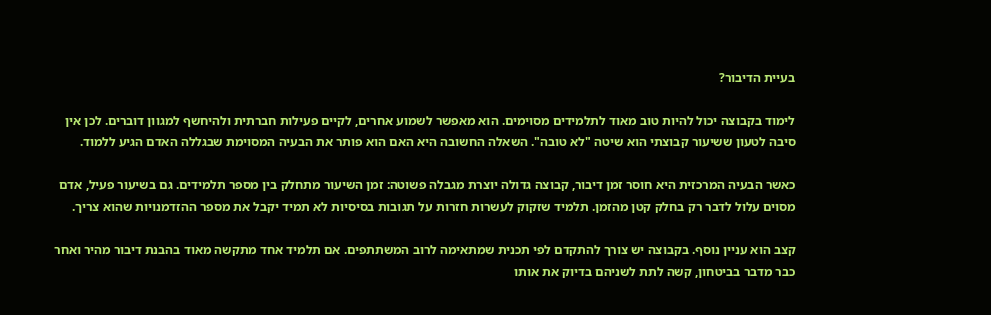בעיית הדיבור?

לימוד בקבוצה יכול להיות טוב מאוד לתלמידים מסוימים. הוא מאפשר לשמוע אחרים, לקיים פעילות חברתית ולהיחשף למגוון דוברים. לכן אין סיבה לטעון ששיעור קבוצתי הוא שיטה "לא טובה". השאלה החשובה היא האם הוא פותר את הבעיה המסוימת שבגללה האדם הגיע ללמוד.

כאשר הבעיה המרכזית היא חוסר זמן דיבור, קבוצה גדולה יוצרת מגבלה פשוטה: זמן השיעור מתחלק בין מספר תלמידים. גם בשיעור פעיל, אדם מסוים עלול לדבר רק בחלק קטן מהזמן. תלמיד שזקוק לעשרות חזרות על תגובות בסיסיות לא תמיד יקבל את מספר ההזדמנויות שהוא צריך.

קצב הוא עניין נוסף. בקבוצה יש צורך להתקדם לפי תכנית שמתאימה לרוב המשתתפים. אם תלמיד אחד מתקשה מאוד בהבנת דיבור מהיר ואחר כבר מדבר בביטחון, קשה לתת לשניהם בדיוק את אותו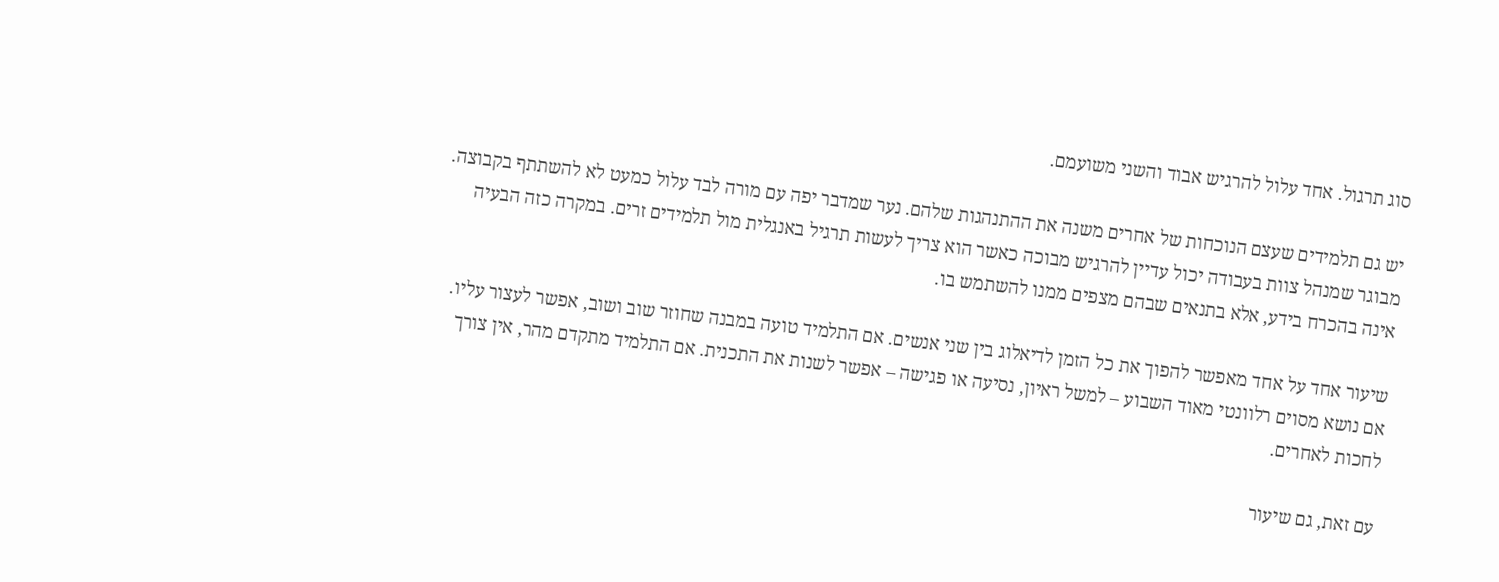סוג תרגול. אחד עלול להרגיש אבוד והשני משועמם.

יש גם תלמידים שעצם הנוכחות של אחרים משנה את ההתנהגות שלהם. נער שמדבר יפה עם מורה לבד עלול כמעט לא להשתתף בקבוצה. מבוגר שמנהל צוות בעבודה יכול עדיין להרגיש מבוכה כאשר הוא צריך לעשות תרגיל באנגלית מול תלמידים זרים. במקרה כזה הבעיה אינה בהכרח בידע, אלא בתנאים שבהם מצפים ממנו להשתמש בו.

שיעור אחד על אחד מאפשר להפוך את כל הזמן לדיאלוג בין שני אנשים. אם התלמיד טועה במבנה שחוזר שוב ושוב, אפשר לעצור עליו. אם נושא מסוים רלוונטי מאוד השבוע – למשל ראיון, נסיעה או פגישה – אפשר לשנות את התכנית. אם התלמיד מתקדם מהר, אין צורך לחכות לאחרים.

עם זאת, גם שיעור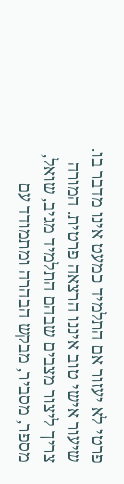פרטי לא יעזור אם התלמיד כמעט אינו מדבר בו. שיעור אישי טוב איננו הרצאה פרטית. המורה צריך ליצור מצבים שבהם התלמיד מגיב, שואל, מספר, מסביר, מבקש הבהרה ומתמודד עם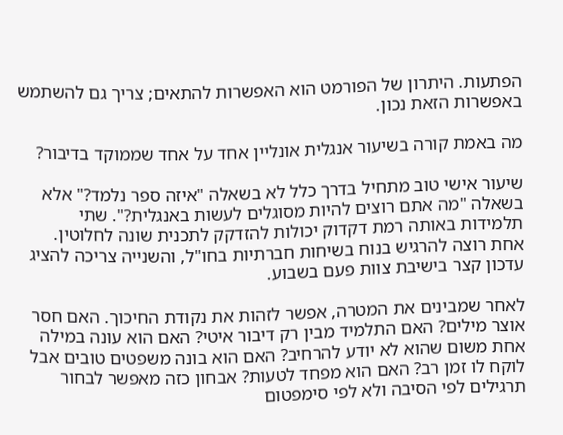הפתעות. היתרון של הפורמט הוא האפשרות להתאים; צריך גם להשתמש באפשרות הזאת נכון.

מה באמת קורה בשיעור אנגלית אונליין אחד על אחד שממוקד בדיבור?

שיעור אישי טוב מתחיל בדרך כלל לא בשאלה "איזה ספר נלמד?" אלא בשאלה "מה אתם רוצים להיות מסוגלים לעשות באנגלית?". שתי תלמידות באותה רמת דקדוק יכולות להזדקק לתכנית שונה לחלוטין. אחת רוצה להרגיש בנוח בשיחות חברתיות בחו"ל, והשנייה צריכה להציג עדכון קצר בישיבת צוות פעם בשבוע.

לאחר שמבינים את המטרה, אפשר לזהות את נקודת החיכוך. האם חסר אוצר מילים? האם התלמיד מבין רק דיבור איטי? האם הוא עונה במילה אחת משום שהוא לא יודע להרחיב? האם הוא בונה משפטים טובים אבל לוקח לו זמן רב? האם הוא מפחד לטעות? אבחון כזה מאפשר לבחור תרגילים לפי הסיבה ולא לפי סימפטום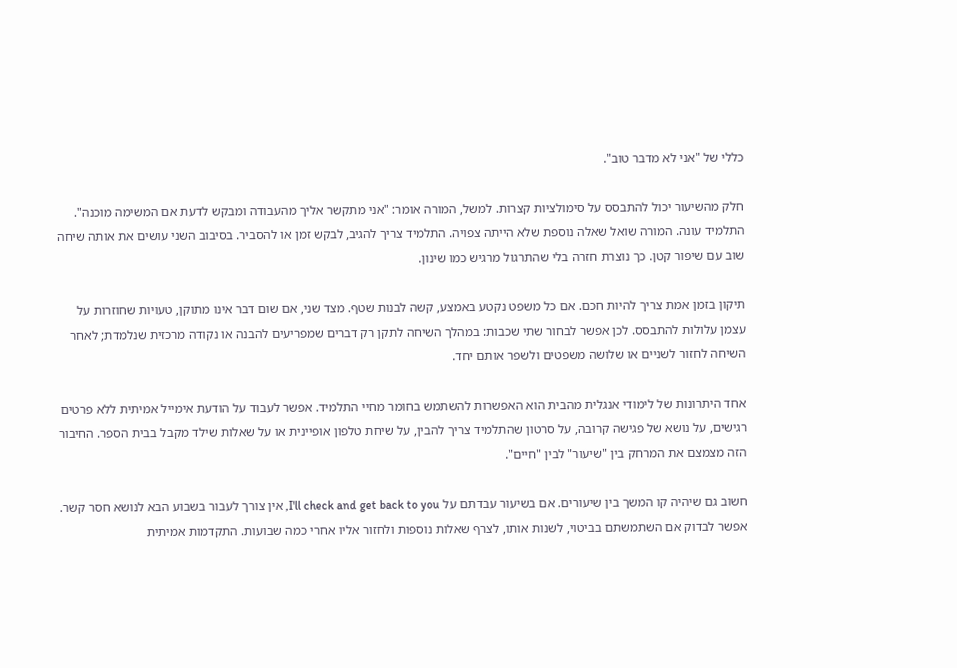כללי של "אני לא מדבר טוב".

חלק מהשיעור יכול להתבסס על סימולציות קצרות. למשל, המורה אומר: "אני מתקשר אליך מהעבודה ומבקש לדעת אם המשימה מוכנה". התלמיד עונה. המורה שואל שאלה נוספת שלא הייתה צפויה. התלמיד צריך להגיב, לבקש זמן או להסביר. בסיבוב השני עושים את אותה שיחה שוב עם שיפור קטן. כך נוצרת חזרה בלי שהתרגול מרגיש כמו שינון.

תיקון בזמן אמת צריך להיות חכם. אם כל משפט נקטע באמצע, קשה לבנות שטף. מצד שני, אם שום דבר אינו מתוקן, טעויות שחוזרות על עצמן עלולות להתבסס. לכן אפשר לבחור שתי שכבות: במהלך השיחה לתקן רק דברים שמפריעים להבנה או נקודה מרכזית שנלמדת; לאחר השיחה לחזור לשניים או שלושה משפטים ולשפר אותם יחד.

אחד היתרונות של לימודי אנגלית מהבית הוא האפשרות להשתמש בחומר מחיי התלמיד. אפשר לעבוד על הודעת אימייל אמיתית ללא פרטים רגישים, על נושא של פגישה קרובה, על סרטון שהתלמיד צריך להבין, על שיחת טלפון אופיינית או על שאלות שילד מקבל בבית הספר. החיבור הזה מצמצם את המרחק בין "שיעור" לבין "חיים".

חשוב גם שיהיה קו המשך בין שיעורים. אם בשיעור עבדתם על I'll check and get back to you, אין צורך לעבור בשבוע הבא לנושא חסר קשר. אפשר לבדוק אם השתמשתם בביטוי, לשנות אותו, לצרף שאלות נוספות ולחזור אליו אחרי כמה שבועות. התקדמות אמיתית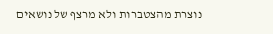נוצרת מהצטברות ולא מרצף של נושאים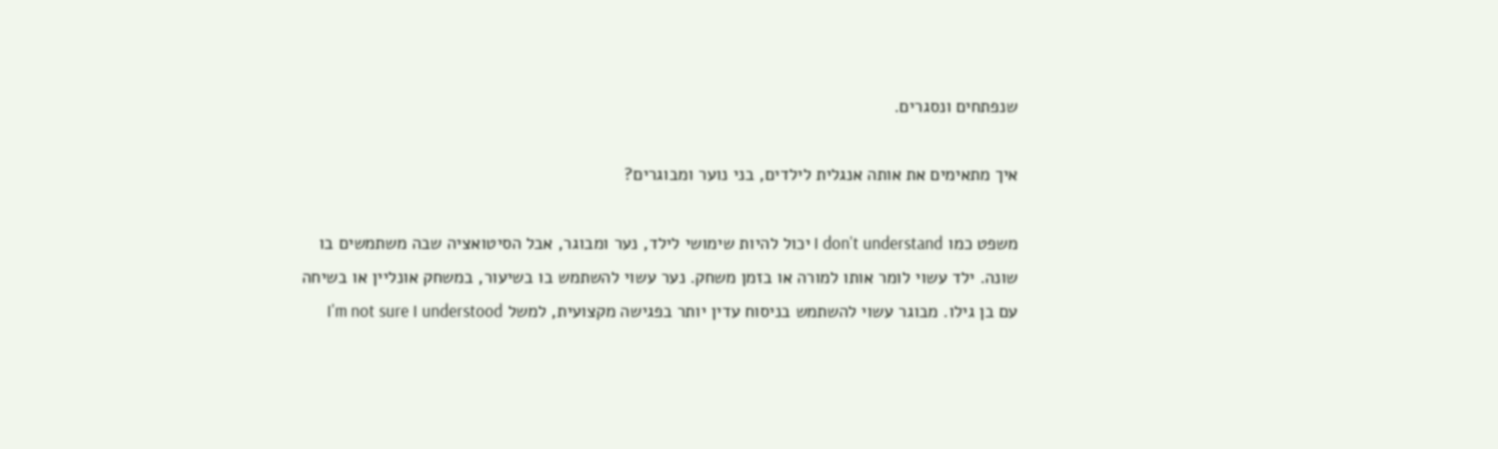שנפתחים ונסגרים.

איך מתאימים את אותה אנגלית לילדים, בני נוער ומבוגרים?

משפט כמו I don't understand יכול להיות שימושי לילד, נער ומבוגר, אבל הסיטואציה שבה משתמשים בו שונה. ילד עשוי לומר אותו למורה או בזמן משחק. נער עשוי להשתמש בו בשיעור, במשחק אונליין או בשיחה עם בן גילו. מבוגר עשוי להשתמש בניסוח עדין יותר בפגישה מקצועית, למשל I'm not sure I understood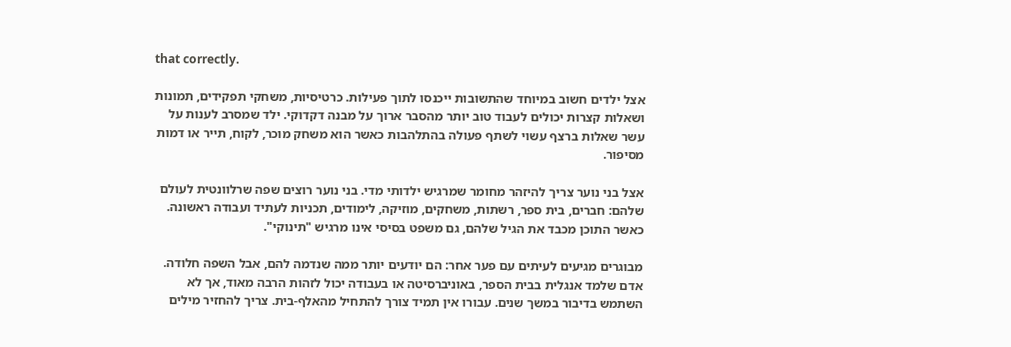that correctly.

אצל ילדים חשוב במיוחד שהתשובות ייכנסו לתוך פעילות. כרטיסיות, משחקי תפקידים, תמונות ושאלות קצרות יכולים לעבוד טוב יותר מהסבר ארוך על מבנה דקדוקי. ילד שמסרב לענות על עשר שאלות ברצף עשוי לשתף פעולה בהתלהבות כאשר הוא משחק מוכר, לקוח, תייר או דמות מסיפור.

אצל בני נוער צריך להיזהר מחומר שמרגיש ילדותי מדי. בני נוער רוצים שפה שרלוונטית לעולם שלהם: חברים, בית ספר, רשתות, משחקים, מוזיקה, לימודים, תכניות לעתיד ועבודה ראשונה. כאשר התוכן מכבד את הגיל שלהם, גם משפט בסיסי אינו מרגיש "תינוקי".

מבוגרים מגיעים לעיתים עם פער אחר: הם יודעים יותר ממה שנדמה להם, אבל השפה חלודה. אדם שלמד אנגלית בבית הספר, באוניברסיטה או בעבודה יכול לזהות הרבה מאוד, אך לא השתמש בדיבור במשך שנים. עבורו אין תמיד צורך להתחיל מהאלף-בית. צריך להחזיר מילים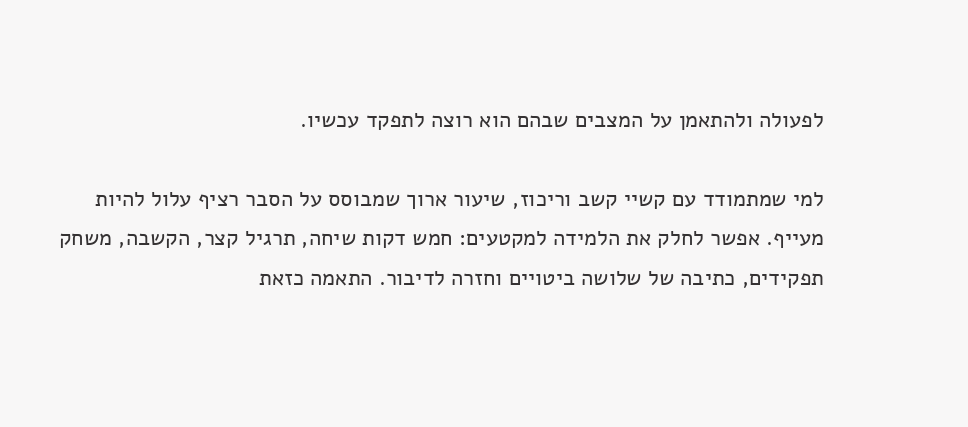לפעולה ולהתאמן על המצבים שבהם הוא רוצה לתפקד עכשיו.

למי שמתמודד עם קשיי קשב וריכוז, שיעור ארוך שמבוסס על הסבר רציף עלול להיות מעייף. אפשר לחלק את הלמידה למקטעים: חמש דקות שיחה, תרגיל קצר, הקשבה, משחק תפקידים, כתיבה של שלושה ביטויים וחזרה לדיבור. התאמה כזאת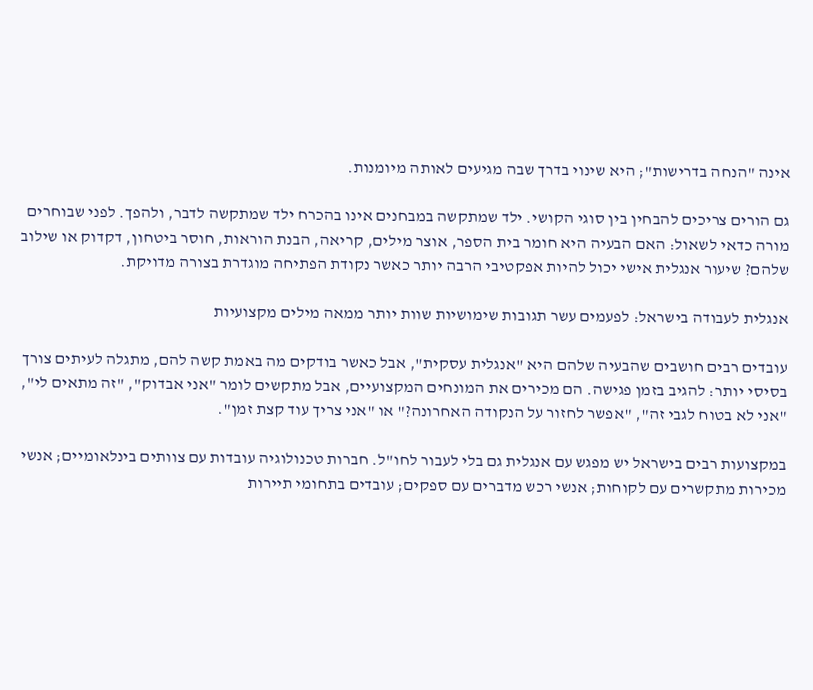אינה "הנחה בדרישות"; היא שינוי בדרך שבה מגיעים לאותה מיומנות.

גם הורים צריכים להבחין בין סוגי הקושי. ילד שמתקשה במבחנים אינו בהכרח ילד שמתקשה לדבר, ולהפך. לפני שבוחרים מורה כדאי לשאול: האם הבעיה היא חומר בית הספר, אוצר מילים, קריאה, הבנת הוראות, חוסר ביטחון, דקדוק או שילוב שלהם? שיעור אנגלית אישי יכול להיות אפקטיבי הרבה יותר כאשר נקודת הפתיחה מוגדרת בצורה מדויקת.

אנגלית לעבודה בישראל: לפעמים עשר תגובות שימושיות שוות יותר ממאה מילים מקצועיות

עובדים רבים חושבים שהבעיה שלהם היא "אנגלית עסקית", אבל כאשר בודקים מה באמת קשה להם, מתגלה לעיתים צורך בסיסי יותר: להגיב בזמן פגישה. הם מכירים את המונחים המקצועיים, אבל מתקשים לומר "אני אבדוק", "זה מתאים לי", "אני לא בטוח לגבי זה", "אפשר לחזור על הנקודה האחרונה?" או "אני צריך עוד קצת זמן".

במקצועות רבים בישראל יש מפגש עם אנגלית גם בלי לעבור לחו"ל. חברות טכנולוגיה עובדות עם צוותים בינלאומיים; אנשי מכירות מתקשרים עם לקוחות; אנשי רכש מדברים עם ספקים; עובדים בתחומי תיירות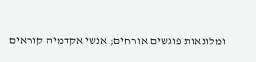ומלונאות פוגשים אורחים; אנשי אקדמיה קוראים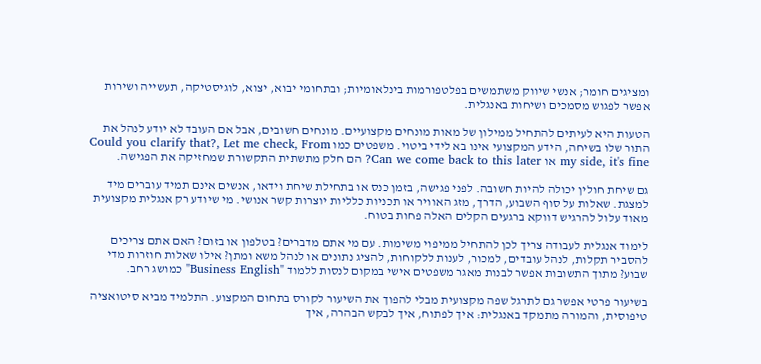ומציגים חומר; אנשי שיווק משתמשים בפלטפורמות בינלאומיות; ובתחומי יבוא, יצוא, לוגיסטיקה, תעשייה ושירות אפשר לפגוש מסמכים ושיחות באנגלית.

הטעות היא לעיתים להתחיל ממילון של מאות מונחים מקצועיים. מונחים חשובים, אבל אם העובד לא יודע לנהל את התור שלו בשיחה, הידע המקצועי אינו בא לידי ביטוי. משפטים כמו Could you clarify that?, Let me check, From my side, it's fine או Can we come back to this later? הם חלק מתשתית התקשורת שמחזיקה את הפגישה.

גם שיחת חולין יכולה להיות חשובה. לפני פגישה, בזמן כנס או בתחילת שיחת וידאו, אנשים אינם תמיד עוברים מיד למצגת. שאלות על סוף השבוע, הדרך, מזג האוויר או תכניות כלליות יוצרות קשר אנושי. מי שיודע רק אנגלית מקצועית מאוד עלול להרגיש דווקא ברגעים הקלים האלה פחות בטוח.

לימוד אנגלית לעבודה צריך לכן להתחיל ממיפוי משימות. עם מי אתם מדברים? בטלפון או בזום? האם אתם צריכים להסביר תקלות, לנהל עובדים, למכור, לענות ללקוחות, להציג נתונים או לנהל משא ומתן? אילו שאלות חוזרות מדי שבוע? מתוך התשובות אפשר לבנות מאגר משפטים אישי במקום לנסות ללמוד "Business English" כמושג רחב.

בשיעור פרטי אפשר גם לתרגל שפה מקצועית מבלי להפוך את השיעור לקורס בתחום המקצוע. התלמיד מביא סיטואציה טיפוסית, והמורה מתמקד באנגלית: איך לפתוח, איך לבקש הבהרה, איך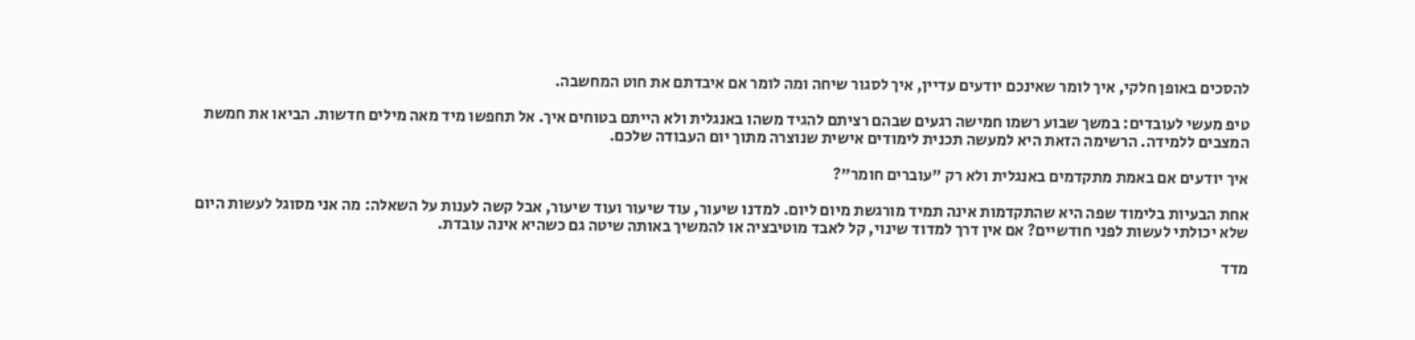להסכים באופן חלקי, איך לומר שאינכם יודעים עדיין, איך לסגור שיחה ומה לומר אם איבדתם את חוט המחשבה.

טיפ מעשי לעובדים: במשך שבוע רשמו חמישה רגעים שבהם רציתם להגיד משהו באנגלית ולא הייתם בטוחים איך. אל תחפשו מיד מאה מילים חדשות. הביאו את חמשת המצבים ללמידה. הרשימה הזאת היא למעשה תכנית לימודים אישית שנוצרה מתוך יום העבודה שלכם.

איך יודעים אם באמת מתקדמים באנגלית ולא רק "עוברים חומר"?

אחת הבעיות בלימוד שפה היא שהתקדמות אינה תמיד מורגשת מיום ליום. למדנו שיעור, עוד שיעור ועוד שיעור, אבל קשה לענות על השאלה: מה אני מסוגל לעשות היום שלא יכולתי לעשות לפני חודשיים? אם אין דרך למדוד שינוי, קל לאבד מוטיבציה או להמשיך באותה שיטה גם כשהיא אינה עובדת.

מדד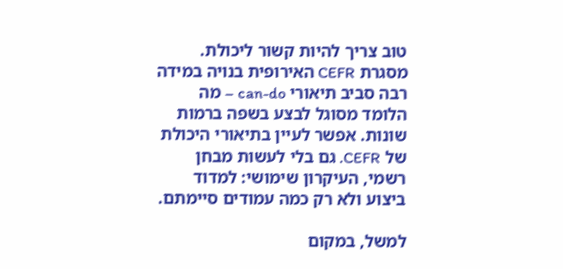טוב צריך להיות קשור ליכולת. מסגרת CEFR האירופית בנויה במידה רבה סביב תיאורי can-do – מה הלומד מסוגל לבצע בשפה ברמות שונות. אפשר לעיין בתיאורי היכולת של CEFR. גם בלי לעשות מבחן רשמי, העיקרון שימושי: למדוד ביצוע ולא רק כמה עמודים סיימתם.

למשל, במקום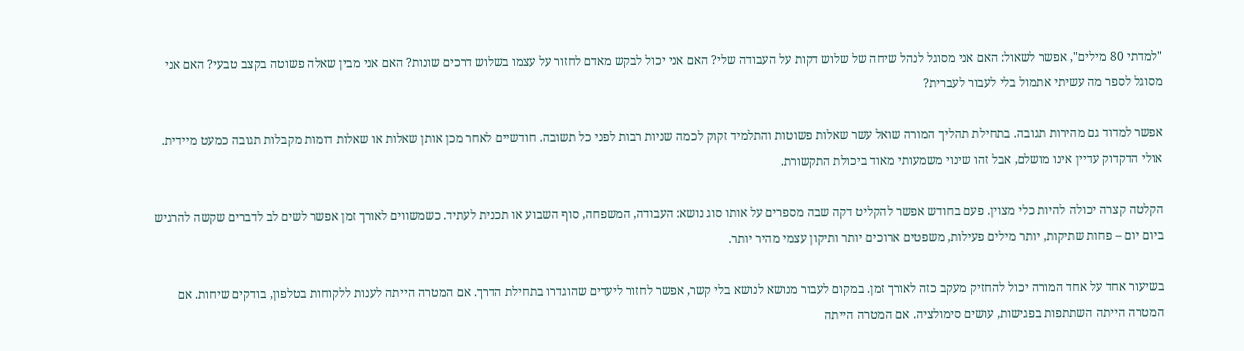"למדתי 80 מילים", אפשר לשאול: האם אני מסוגל לנהל שיחה של שלוש דקות על העבודה שלי? האם אני יכול לבקש מאדם לחזור על עצמו בשלוש דרכים שונות? האם אני מבין שאלה פשוטה בקצב טבעי? האם אני מסוגל לספר מה עשיתי אתמול בלי לעבור לעברית?

אפשר למדוד גם מהירות תגובה. בתחילת תהליך המורה שואל עשר שאלות פשוטות והתלמיד זקוק לכמה שניות רבות לפני כל תשובה. חודשיים לאחר מכן אותן שאלות או שאלות דומות מקבלות תגובה כמעט מיידית. אולי הדקדוק עדיין אינו מושלם, אבל זהו שינוי משמעותי מאוד ביכולת התקשורת.

הקלטה קצרה יכולה להיות כלי מצוין. פעם בחודש אפשר להקליט דקה שבה מספרים על אותו סוג נושא: העבודה, המשפחה, סוף השבוע או תכנית לעתיד. כשמשווים לאורך זמן אפשר לשים לב לדברים שקשה להרגיש ביום יום – פחות שתיקות, יותר מילים פעילות, משפטים ארוכים יותר ותיקון עצמי מהיר יותר.

בשיעור אחד על אחד המורה יכול להחזיק מעקב כזה לאורך זמן. במקום לעבור מנושא לנושא בלי קשר, אפשר לחזור ליעדים שהוגדרו בתחילת הדרך. אם המטרה הייתה לענות ללקוחות בטלפון, בודקים שיחות. אם המטרה הייתה השתתפות בפגישות, עושים סימולציה. אם המטרה הייתה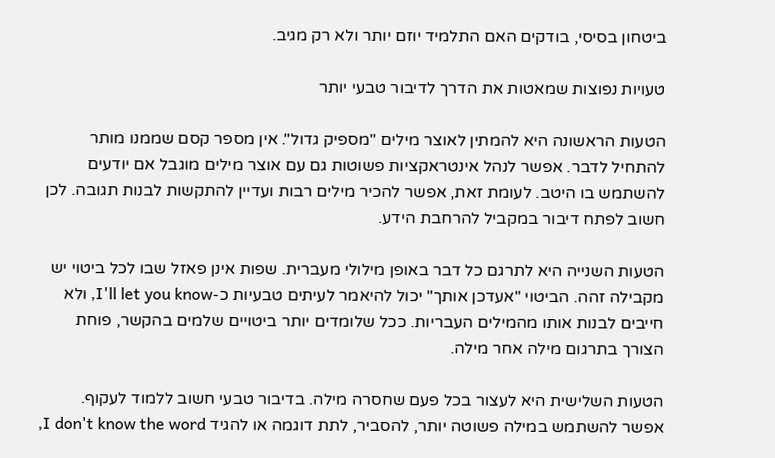ביטחון בסיסי, בודקים האם התלמיד יוזם יותר ולא רק מגיב.

טעויות נפוצות שמאטות את הדרך לדיבור טבעי יותר

הטעות הראשונה היא להמתין לאוצר מילים "מספיק גדול". אין מספר קסם שממנו מותר להתחיל לדבר. אפשר לנהל אינטראקציות פשוטות גם עם אוצר מילים מוגבל אם יודעים להשתמש בו היטב. לעומת זאת, אפשר להכיר מילים רבות ועדיין להתקשות לבנות תגובה. לכן חשוב לפתח דיבור במקביל להרחבת הידע.

הטעות השנייה היא לתרגם כל דבר באופן מילולי מעברית. שפות אינן פאזל שבו לכל ביטוי יש מקבילה זהה. הביטוי "אעדכן אותך" יכול להיאמר לעיתים טבעיות כ-I'll let you know, ולא חייבים לבנות אותו מהמילים העבריות. ככל שלומדים יותר ביטויים שלמים בהקשר, פוחת הצורך בתרגום מילה אחר מילה.

הטעות השלישית היא לעצור בכל פעם שחסרה מילה. בדיבור טבעי חשוב ללמוד לעקוף. אפשר להשתמש במילה פשוטה יותר, להסביר, לתת דוגמה או להגיד I don't know the word,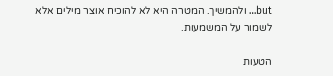but… ולהמשיך. המטרה היא לא להוכיח אוצר מילים אלא לשמור על המשמעות.

הטעות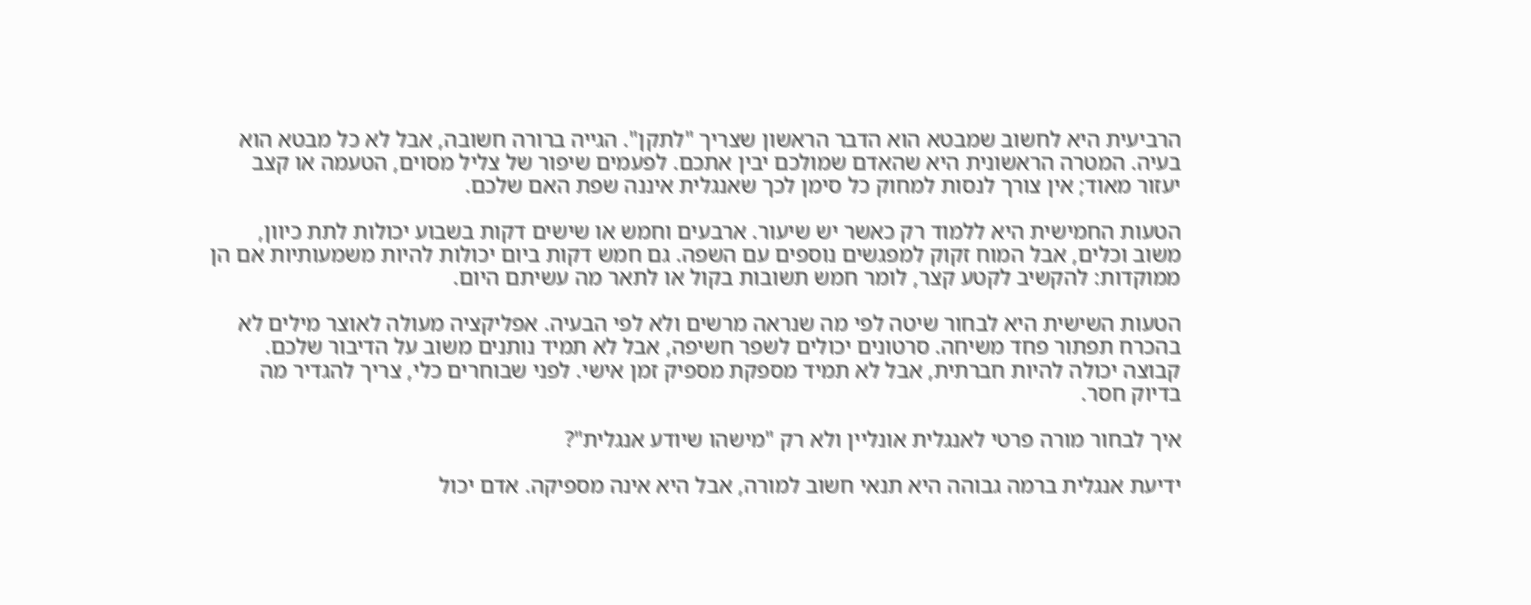הרביעית היא לחשוב שמבטא הוא הדבר הראשון שצריך "לתקן". הגייה ברורה חשובה, אבל לא כל מבטא הוא בעיה. המטרה הראשונית היא שהאדם שמולכם יבין אתכם. לפעמים שיפור של צליל מסוים, הטעמה או קצב יעזור מאוד; אין צורך לנסות למחוק כל סימן לכך שאנגלית איננה שפת האם שלכם.

הטעות החמישית היא ללמוד רק כאשר יש שיעור. ארבעים וחמש או שישים דקות בשבוע יכולות לתת כיוון, משוב וכלים, אבל המוח זקוק למפגשים נוספים עם השפה. גם חמש דקות ביום יכולות להיות משמעותיות אם הן ממוקדות: להקשיב לקטע קצר, לומר חמש תשובות בקול או לתאר מה עשיתם היום.

הטעות השישית היא לבחור שיטה לפי מה שנראה מרשים ולא לפי הבעיה. אפליקציה מעולה לאוצר מילים לא בהכרח תפתור פחד משיחה. סרטונים יכולים לשפר חשיפה, אבל לא תמיד נותנים משוב על הדיבור שלכם. קבוצה יכולה להיות חברתית, אבל לא תמיד מספקת מספיק זמן אישי. לפני שבוחרים כלי, צריך להגדיר מה בדיוק חסר.

איך לבחור מורה פרטי לאנגלית אונליין ולא רק "מישהו שיודע אנגלית"?

ידיעת אנגלית ברמה גבוהה היא תנאי חשוב למורה, אבל היא אינה מספיקה. אדם יכול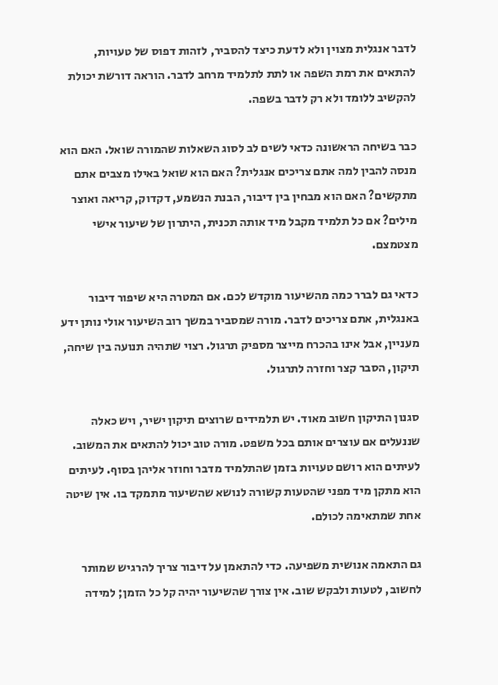לדבר אנגלית מצוין ולא לדעת כיצד להסביר, לזהות דפוס של טעויות, להתאים את רמת השפה או לתת לתלמיד מרחב לדבר. הוראה דורשת יכולת להקשיב ללומד ולא רק לדבר בשפה.

כבר בשיחה הראשונה כדאי לשים לב לסוג השאלות שהמורה שואל. האם הוא מנסה להבין למה אתם צריכים אנגלית? האם הוא שואל באילו מצבים אתם מתקשים? האם הוא מבחין בין דיבור, הבנת הנשמע, דקדוק, קריאה ואוצר מילים? אם כל תלמיד מקבל מיד אותה תכנית, היתרון של שיעור אישי מצטמצם.

כדאי גם לברר כמה מהשיעור מוקדש לכם. אם המטרה היא שיפור דיבור באנגלית, אתם צריכים לדבר. מורה שמסביר במשך רוב השיעור אולי נותן ידע מעניין, אבל אינו בהכרח מייצר מספיק תרגול. רצוי שתהיה תנועה בין שיחה, תיקון, הסבר קצר וחזרה לתרגול.

סגנון התיקון חשוב מאוד. יש תלמידים שרוצים תיקון ישיר, ויש כאלה שננעלים אם עוצרים אותם בכל משפט. מורה טוב יכול להתאים את המשוב. לעיתים הוא רושם טעויות בזמן שהתלמיד מדבר וחוזר אליהן בסוף. לעיתים הוא מתקן מיד מפני שהטעות קשורה לנושא שהשיעור מתמקד בו. אין שיטה אחת שמתאימה לכולם.

גם התאמה אנושית משפיעה. כדי להתאמן על דיבור צריך להרגיש שמותר לחשוב, לטעות ולבקש שוב. אין צורך שהשיעור יהיה קל כל הזמן; למידה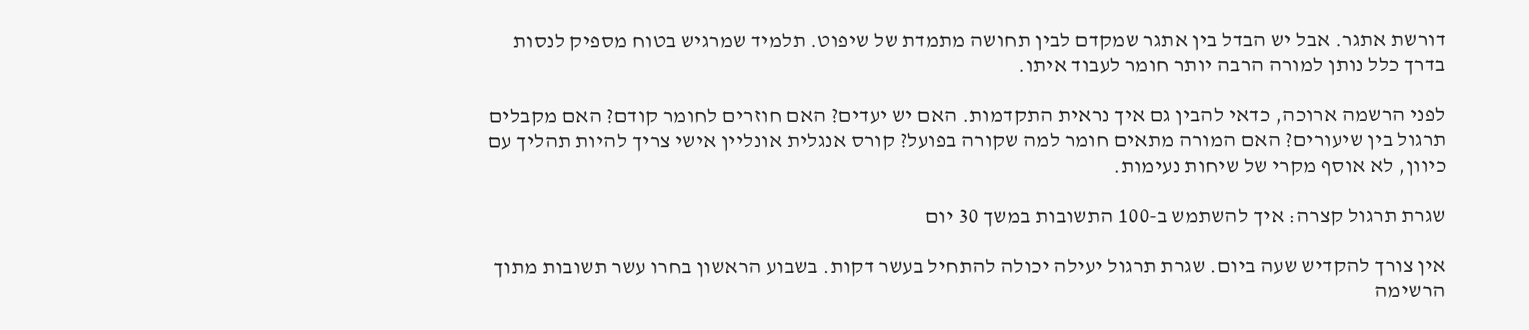דורשת אתגר. אבל יש הבדל בין אתגר שמקדם לבין תחושה מתמדת של שיפוט. תלמיד שמרגיש בטוח מספיק לנסות בדרך כלל נותן למורה הרבה יותר חומר לעבוד איתו.

לפני הרשמה ארוכה, כדאי להבין גם איך נראית התקדמות. האם יש יעדים? האם חוזרים לחומר קודם? האם מקבלים תרגול בין שיעורים? האם המורה מתאים חומר למה שקורה בפועל? קורס אנגלית אונליין אישי צריך להיות תהליך עם כיוון, לא אוסף מקרי של שיחות נעימות.

שגרת תרגול קצרה: איך להשתמש ב-100 התשובות במשך 30 יום

אין צורך להקדיש שעה ביום. שגרת תרגול יעילה יכולה להתחיל בעשר דקות. בשבוע הראשון בחרו עשר תשובות מתוך הרשימה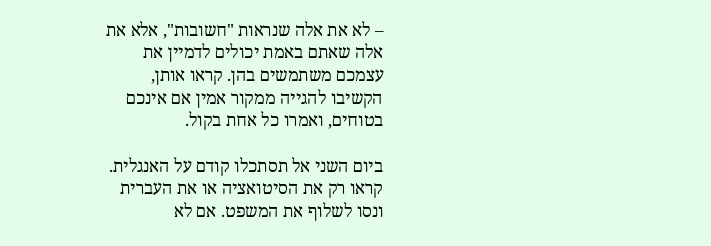– לא את אלה שנראות "חשובות", אלא את אלה שאתם באמת יכולים לדמיין את עצמכם משתמשים בהן. קראו אותן, הקשיבו להגייה ממקור אמין אם אינכם בטוחים, ואמרו כל אחת בקול.

ביום השני אל תסתכלו קודם על האנגלית. קראו רק את הסיטואציה או את העברית ונסו לשלוף את המשפט. אם לא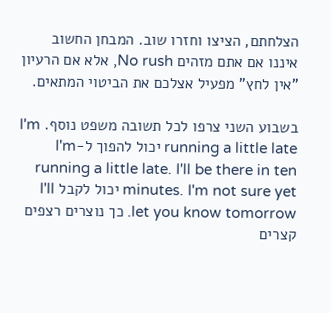הצלחתם, הציצו וחזרו שוב. המבחן החשוב איננו אם אתם מזהים No rush, אלא אם הרעיון "אין לחץ" מפעיל אצלכם את הביטוי המתאים.

בשבוע השני צרפו לכל תשובה משפט נוסף. I'm running a little late יכול להפוך ל-I'm running a little late. I'll be there in ten minutes. I'm not sure yet יכול לקבל I'll let you know tomorrow. כך נוצרים רצפים קצרים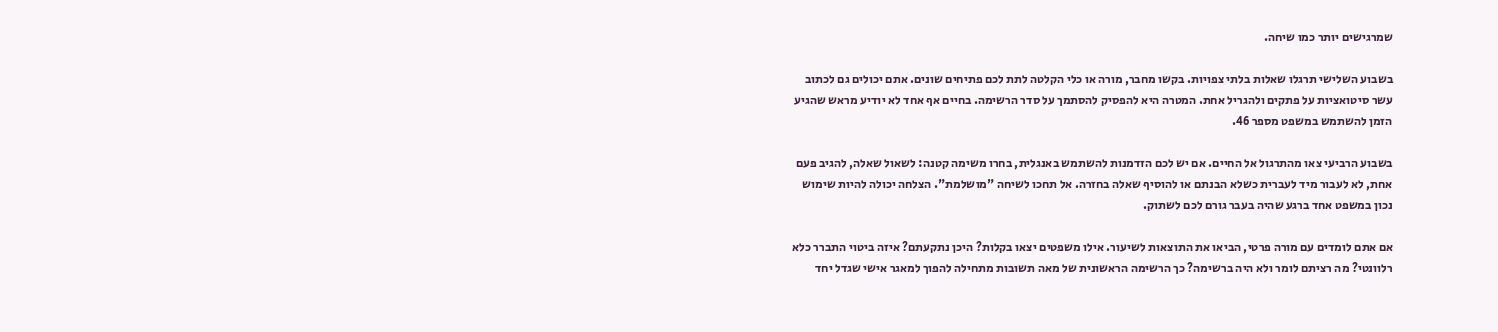שמרגישים יותר כמו שיחה.

בשבוע השלישי תרגלו שאלות בלתי צפויות. בקשו מחבר, מורה או כלי הקלטה לתת לכם פתיחים שונים. אתם יכולים גם לכתוב עשר סיטואציות על פתקים ולהגריל אחת. המטרה היא להפסיק להסתמך על סדר הרשימה. בחיים אף אחד לא יודיע מראש שהגיע הזמן להשתמש במשפט מספר 46.

בשבוע הרביעי צאו מהתרגול אל החיים. אם יש לכם הזדמנות להשתמש באנגלית, בחרו משימה קטנה: לשאול שאלה, להגיב פעם אחת, לא לעבור מיד לעברית כשלא הבנתם או להוסיף שאלה בחזרה. אל תחכו לשיחה "מושלמת". הצלחה יכולה להיות שימוש נכון במשפט אחד ברגע שהיה בעבר גורם לכם לשתוק.

אם אתם לומדים עם מורה פרטי, הביאו את התוצאות לשיעור. אילו משפטים יצאו בקלות? היכן נתקעתם? איזה ביטוי התברר כלא רלוונטי? מה רציתם לומר ולא היה ברשימה? כך הרשימה הראשונית של מאה תשובות מתחילה להפוך למאגר אישי שגדל יחד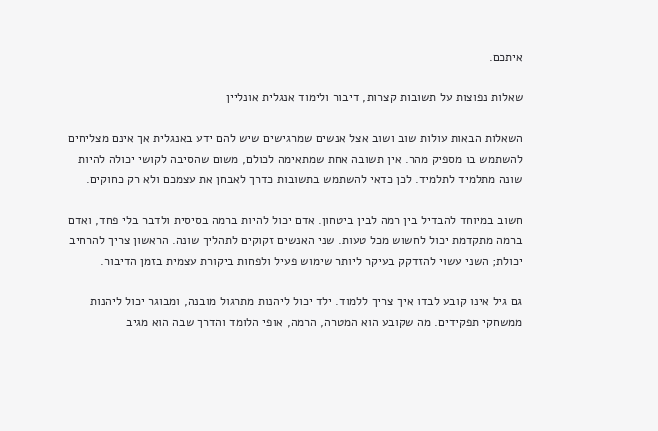איתכם.

שאלות נפוצות על תשובות קצרות, דיבור ולימוד אנגלית אונליין

השאלות הבאות עולות שוב ושוב אצל אנשים שמרגישים שיש להם ידע באנגלית אך אינם מצליחים להשתמש בו מספיק מהר. אין תשובה אחת שמתאימה לכולם, משום שהסיבה לקושי יכולה להיות שונה מתלמיד לתלמיד. לכן כדאי להשתמש בתשובות כדרך לאבחן את עצמכם ולא רק כחוקים.

חשוב במיוחד להבדיל בין רמה לבין ביטחון. אדם יכול להיות ברמה בסיסית ולדבר בלי פחד, ואדם ברמה מתקדמת יכול לחשוש מכל טעות. שני האנשים זקוקים לתהליך שונה. הראשון צריך להרחיב יכולת; השני עשוי להזדקק בעיקר ליותר שימוש פעיל ולפחות ביקורת עצמית בזמן הדיבור.

גם גיל אינו קובע לבדו איך צריך ללמוד. ילד יכול ליהנות מתרגול מובנה, ומבוגר יכול ליהנות ממשחקי תפקידים. מה שקובע הוא המטרה, הרמה, אופי הלומד והדרך שבה הוא מגיב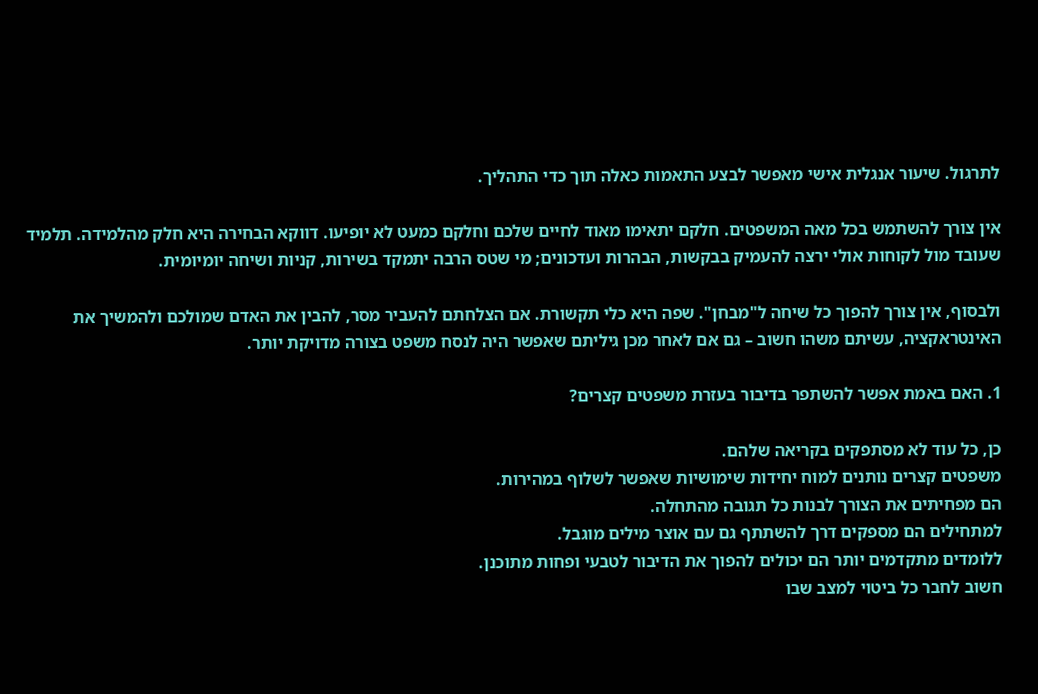לתרגול. שיעור אנגלית אישי מאפשר לבצע התאמות כאלה תוך כדי התהליך.

אין צורך להשתמש בכל מאה המשפטים. חלקם יתאימו מאוד לחיים שלכם וחלקם כמעט לא יופיעו. דווקא הבחירה היא חלק מהלמידה. תלמיד שעובד מול לקוחות אולי ירצה להעמיק בבקשות, הבהרות ועדכונים; מי שטס הרבה יתמקד בשירות, קניות ושיחה יומיומית.

ולבסוף, אין צורך להפוך כל שיחה ל"מבחן". שפה היא כלי תקשורת. אם הצלחתם להעביר מסר, להבין את האדם שמולכם ולהמשיך את האינטראקציה, עשיתם משהו חשוב – גם אם לאחר מכן גיליתם שאפשר היה לנסח משפט בצורה מדויקת יותר.

1. האם באמת אפשר להשתפר בדיבור בעזרת משפטים קצרים?

כן, כל עוד לא מסתפקים בקריאה שלהם.
משפטים קצרים נותנים למוח יחידות שימושיות שאפשר לשלוף במהירות.
הם מפחיתים את הצורך לבנות כל תגובה מהתחלה.
למתחילים הם מספקים דרך להשתתף גם עם אוצר מילים מוגבל.
ללומדים מתקדמים יותר הם יכולים להפוך את הדיבור לטבעי ופחות מתוכנן.
חשוב לחבר כל ביטוי למצב שבו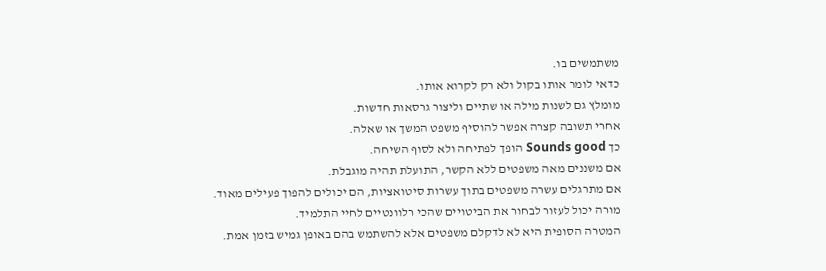משתמשים בו.
כדאי לומר אותו בקול ולא רק לקרוא אותו.
מומלץ גם לשנות מילה או שתיים וליצור גרסאות חדשות.
אחרי תשובה קצרה אפשר להוסיף משפט המשך או שאלה.
כך Sounds good הופך לפתיחה ולא לסוף השיחה.
אם משננים מאה משפטים ללא הקשר, התועלת תהיה מוגבלת.
אם מתרגלים עשרה משפטים בתוך עשרות סיטואציות, הם יכולים להפוך פעילים מאוד.
מורה יכול לעזור לבחור את הביטויים שהכי רלוונטיים לחיי התלמיד.
המטרה הסופית היא לא לדקלם משפטים אלא להשתמש בהם באופן גמיש בזמן אמת.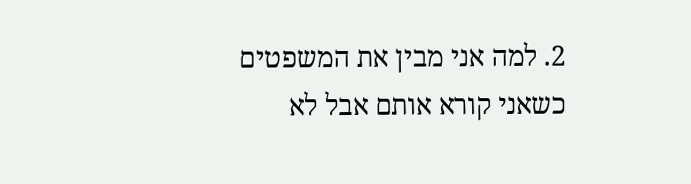2. למה אני מבין את המשפטים כשאני קורא אותם אבל לא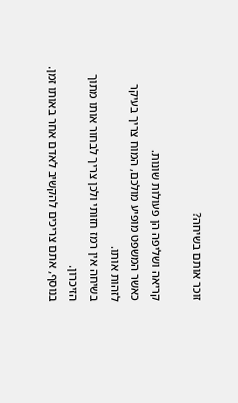זוכר אותם בשיחה?

קריאה ושליפה הן פעולות שונות.
כאשר המשפט מופיע מולכם, המוח צריך בעיקר לזהות אותו.
בשיחה אין רמז חזותי ולכן צריך לבחור אותו מתוך הזיכרון.
בנוסף, אתם צריכים להקשיב לאדם אחר באותו זמן.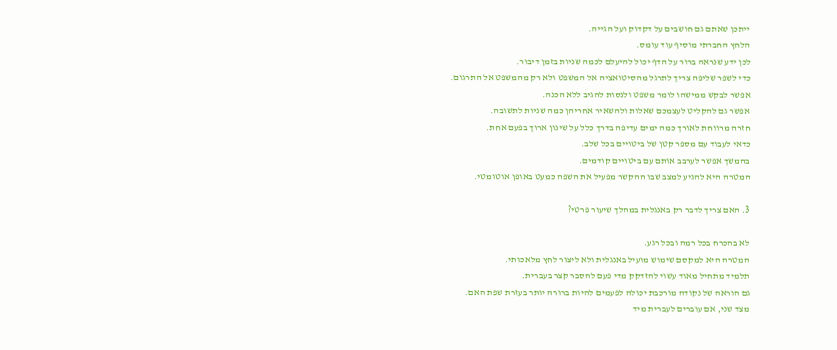ייתכן שאתם גם חושבים על דקדוק ועל הגייה.
הלחץ החברתי מוסיף עוד עומס.
לכן ידע שנראה ברור על הדף יכול להיעלם לכמה שניות בזמן דיבור.
כדי לשפר שליפה צריך לתרגל מהסיטואציה אל המשפט ולא רק מהמשפט אל התרגום.
אפשר לבקש ממישהו לומר משפט ולנסות להגיב ללא הכנה.
אפשר גם להקליט לעצמכם שאלות ולהשאיר אחריהן כמה שניות לתשובה.
חזרה מרווחת לאורך כמה ימים עדיפה בדרך כלל על שינון ארוך בפעם אחת.
כדאי לעבוד עם מספר קטן של ביטויים בכל שלב.
בהמשך אפשר לערבב אותם עם ביטויים קודמים.
המטרה היא להגיע למצב שבו ההקשר מפעיל את השפה כמעט באופן אוטומטי.

3. האם צריך לדבר רק באנגלית במהלך שיעור פרטי?

לא בהכרח בכל רמה ובכל רגע.
המטרה היא למקסם שימוש מועיל באנגלית ולא ליצור לחץ מלאכותי.
תלמיד מתחיל מאוד עשוי להזדקק מדי פעם להסבר קצר בעברית.
גם הוראה של נקודה מורכבת יכולה לפעמים להיות ברורה יותר בעזרת שפת האם.
מצד שני, אם עוברים לעברית מיד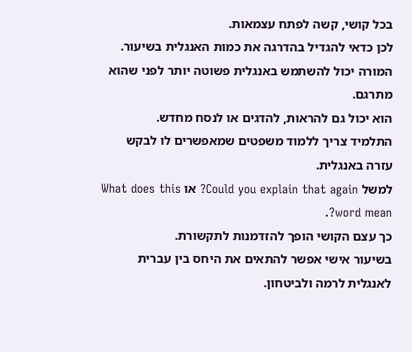בכל קושי, קשה לפתח עצמאות.
לכן כדאי להגדיל בהדרגה את כמות האנגלית בשיעור.
המורה יכול להשתמש באנגלית פשוטה יותר לפני שהוא מתרגם.
הוא יכול גם להראות, להדגים או לנסח מחדש.
התלמיד צריך ללמוד משפטים שמאפשרים לו לבקש עזרה באנגלית.
למשל Could you explain that again? או What does this word mean?.
כך עצם הקושי הופך להזדמנות לתקשורת.
בשיעור אישי אפשר להתאים את היחס בין עברית לאנגלית לרמה ולביטחון.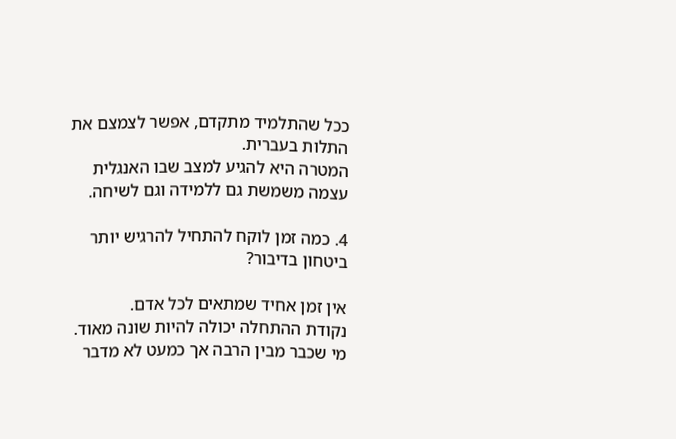ככל שהתלמיד מתקדם, אפשר לצמצם את התלות בעברית.
המטרה היא להגיע למצב שבו האנגלית עצמה משמשת גם ללמידה וגם לשיחה.

4. כמה זמן לוקח להתחיל להרגיש יותר ביטחון בדיבור?

אין זמן אחיד שמתאים לכל אדם.
נקודת ההתחלה יכולה להיות שונה מאוד.
מי שכבר מבין הרבה אך כמעט לא מדבר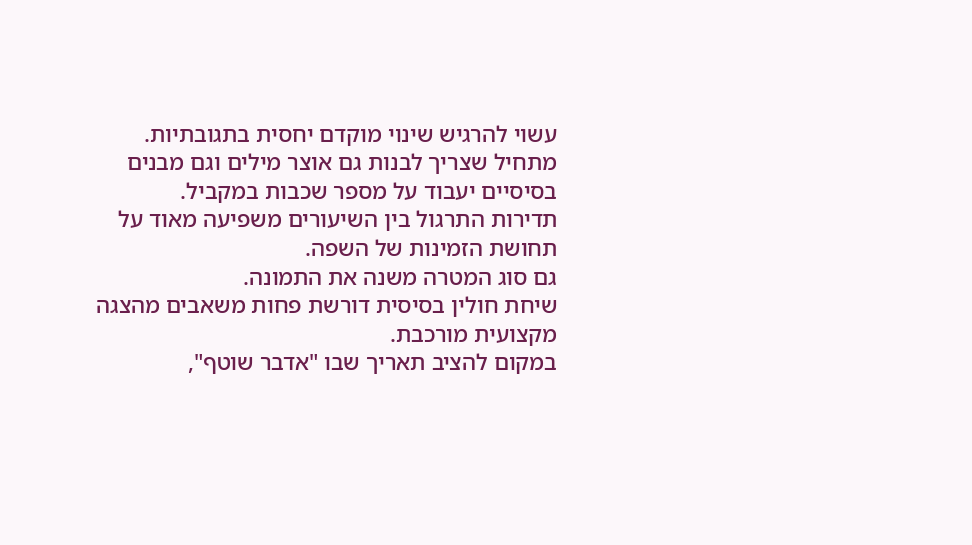עשוי להרגיש שינוי מוקדם יחסית בתגובתיות.
מתחיל שצריך לבנות גם אוצר מילים וגם מבנים בסיסיים יעבוד על מספר שכבות במקביל.
תדירות התרגול בין השיעורים משפיעה מאוד על תחושת הזמינות של השפה.
גם סוג המטרה משנה את התמונה.
שיחת חולין בסיסית דורשת פחות משאבים מהצגה מקצועית מורכבת.
במקום להציב תאריך שבו "אדבר שוטף",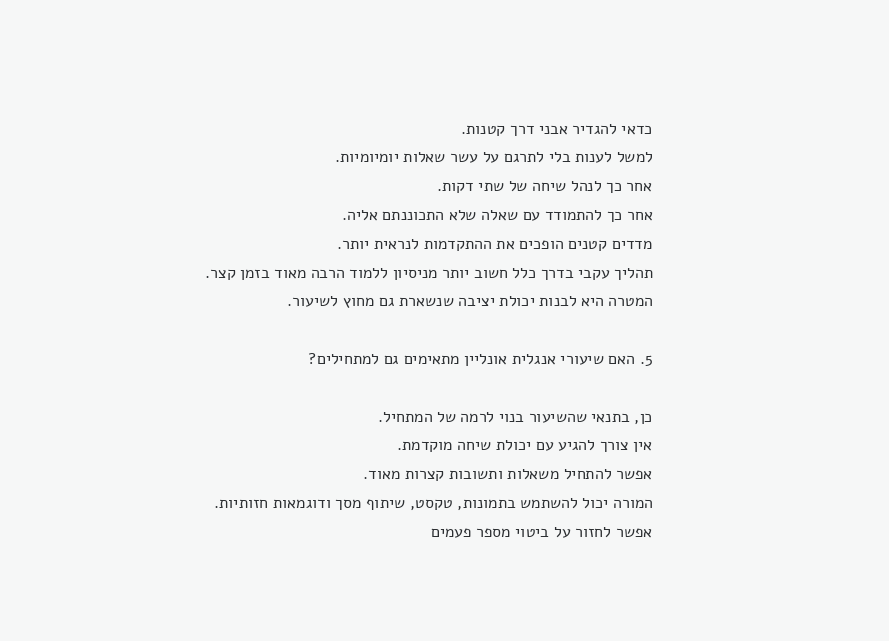כדאי להגדיר אבני דרך קטנות.
למשל לענות בלי לתרגם על עשר שאלות יומיומיות.
אחר כך לנהל שיחה של שתי דקות.
אחר כך להתמודד עם שאלה שלא התכוננתם אליה.
מדדים קטנים הופכים את ההתקדמות לנראית יותר.
תהליך עקבי בדרך כלל חשוב יותר מניסיון ללמוד הרבה מאוד בזמן קצר.
המטרה היא לבנות יכולת יציבה שנשארת גם מחוץ לשיעור.

5. האם שיעורי אנגלית אונליין מתאימים גם למתחילים?

כן, בתנאי שהשיעור בנוי לרמה של המתחיל.
אין צורך להגיע עם יכולת שיחה מוקדמת.
אפשר להתחיל משאלות ותשובות קצרות מאוד.
המורה יכול להשתמש בתמונות, טקסט, שיתוף מסך ודוגמאות חזותיות.
אפשר לחזור על ביטוי מספר פעמים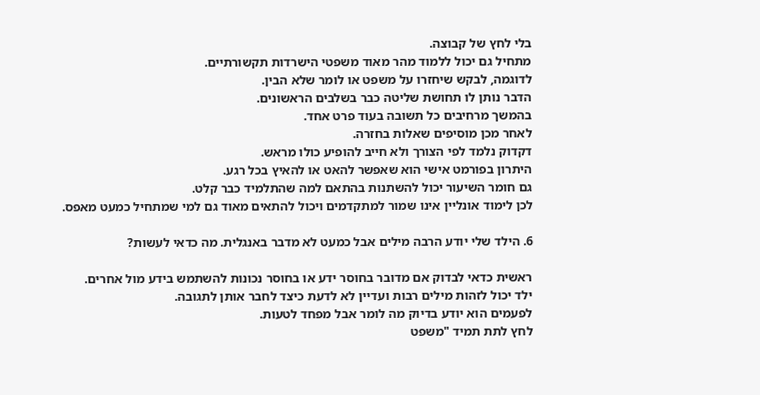בלי לחץ של קבוצה.
מתחיל גם יכול ללמוד מהר מאוד משפטי הישרדות תקשורתיים.
לדוגמה, לבקש שיחזרו על משפט או לומר שלא הבין.
הדבר נותן לו תחושת שליטה כבר בשלבים הראשונים.
בהמשך מרחיבים כל תשובה בעוד פרט אחד.
לאחר מכן מוסיפים שאלות בחזרה.
דקדוק נלמד לפי הצורך ולא חייב להופיע כולו מראש.
היתרון בפורמט אישי הוא שאפשר להאט או להאיץ בכל רגע.
גם חומר השיעור יכול להשתנות בהתאם למה שהתלמיד כבר קלט.
לכן לימוד אונליין אינו שמור למתקדמים ויכול להתאים מאוד גם למי שמתחיל כמעט מאפס.

6. הילד שלי יודע הרבה מילים אבל כמעט לא מדבר באנגלית. מה כדאי לעשות?

ראשית כדאי לבדוק אם מדובר בחוסר ידע או בחוסר נכונות להשתמש בידע מול אחרים.
ילד יכול לזהות מילים רבות ועדיין לא לדעת כיצד לחבר אותן לתגובה.
לפעמים הוא יודע בדיוק מה לומר אבל מפחד לטעות.
לחץ לתת תמיד "משפט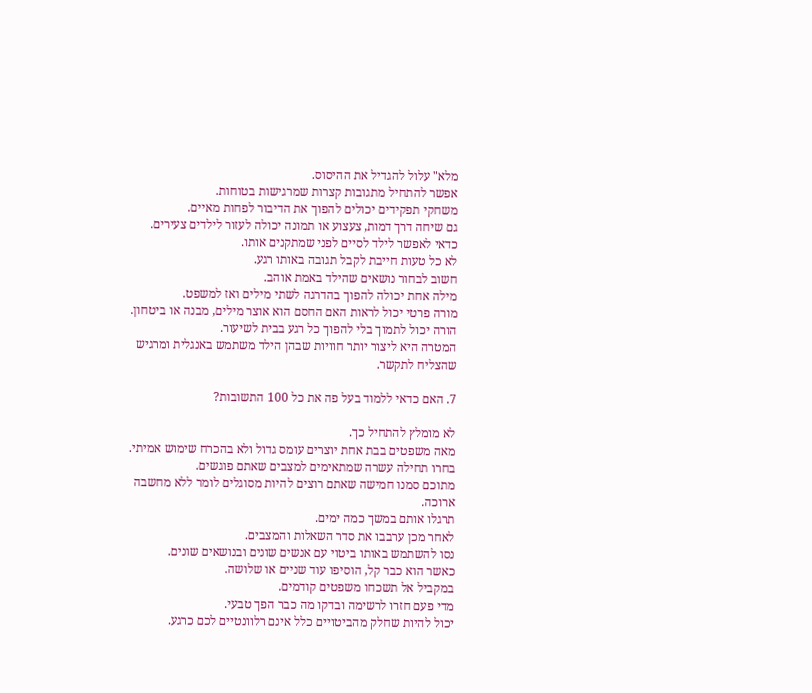מלא" עלול להגדיל את ההיסוס.
אפשר להתחיל מתגובות קצרות שמרגישות בטוחות.
משחקי תפקידים יכולים להפוך את הדיבור לפחות מאיים.
גם שיחה דרך דמות, צעצוע או תמונה יכולה לעזור לילדים צעירים.
כדאי לאפשר לילד לסיים לפני שמתקנים אותו.
לא כל טעות חייבת לקבל תגובה באותו רגע.
חשוב לבחור נושאים שהילד באמת אוהב.
מילה אחת יכולה להפוך בהדרגה לשתי מילים ואז למשפט.
מורה פרטי יכול לראות האם החסם הוא אוצר מילים, מבנה או ביטחון.
הורה יכול לתמוך בלי להפוך כל רגע בבית לשיעור.
המטרה היא ליצור יותר חוויות שבהן הילד משתמש באנגלית ומרגיש שהצליח לתקשר.

7. האם כדאי ללמוד בעל פה את כל 100 התשובות?

לא מומלץ להתחיל כך.
מאה משפטים בבת אחת יוצרים עומס גדול ולא בהכרח שימוש אמיתי.
בחרו תחילה עשרה שמתאימים למצבים שאתם פוגשים.
מתוכם סמנו חמישה שאתם רוצים להיות מסוגלים לומר ללא מחשבה ארוכה.
תרגלו אותם במשך כמה ימים.
לאחר מכן ערבבו את סדר השאלות והמצבים.
נסו להשתמש באותו ביטוי עם אנשים שונים ובנושאים שונים.
כאשר הוא כבר קל, הוסיפו עוד שניים או שלושה.
במקביל אל תשכחו משפטים קודמים.
מדי פעם חזרו לרשימה ובדקו מה כבר הפך טבעי.
יכול להיות שחלק מהביטויים כלל אינם רלוונטיים לכם כרגע.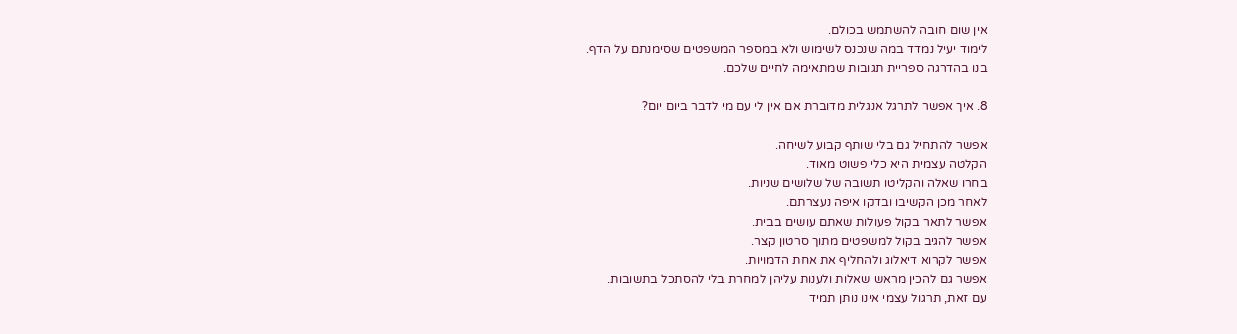אין שום חובה להשתמש בכולם.
לימוד יעיל נמדד במה שנכנס לשימוש ולא במספר המשפטים שסימנתם על הדף.
בנו בהדרגה ספריית תגובות שמתאימה לחיים שלכם.

8. איך אפשר לתרגל אנגלית מדוברת אם אין לי עם מי לדבר ביום יום?

אפשר להתחיל גם בלי שותף קבוע לשיחה.
הקלטה עצמית היא כלי פשוט מאוד.
בחרו שאלה והקליטו תשובה של שלושים שניות.
לאחר מכן הקשיבו ובדקו איפה נעצרתם.
אפשר לתאר בקול פעולות שאתם עושים בבית.
אפשר להגיב בקול למשפטים מתוך סרטון קצר.
אפשר לקרוא דיאלוג ולהחליף את אחת הדמויות.
אפשר גם להכין מראש שאלות ולענות עליהן למחרת בלי להסתכל בתשובות.
עם זאת, תרגול עצמי אינו נותן תמיד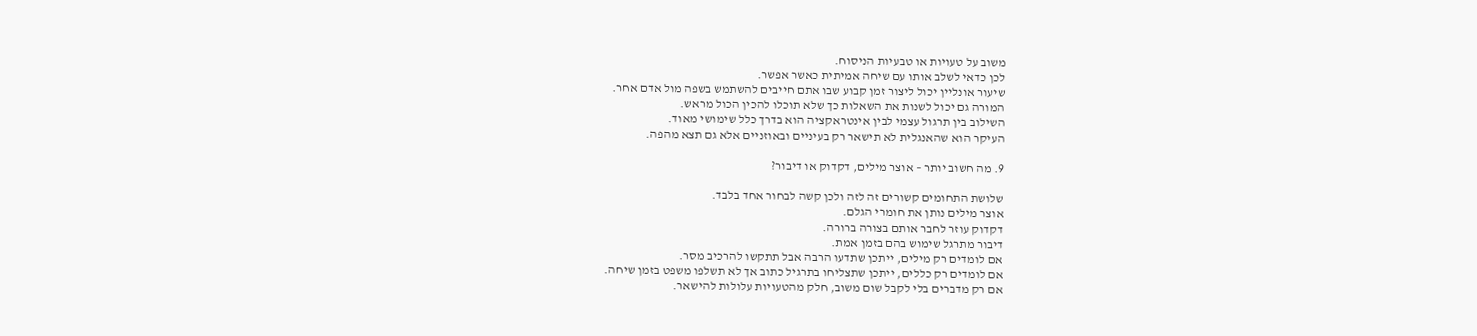משוב על טעויות או טבעיות הניסוח.
לכן כדאי לשלב אותו עם שיחה אמיתית כאשר אפשר.
שיעור אונליין יכול ליצור זמן קבוע שבו אתם חייבים להשתמש בשפה מול אדם אחר.
המורה גם יכול לשנות את השאלות כך שלא תוכלו להכין הכול מראש.
השילוב בין תרגול עצמי לבין אינטראקציה הוא בדרך כלל שימושי מאוד.
העיקר הוא שהאנגלית לא תישאר רק בעיניים ובאוזניים אלא גם תצא מהפה.

9. מה חשוב יותר – אוצר מילים, דקדוק או דיבור?

שלושת התחומים קשורים זה לזה ולכן קשה לבחור אחד בלבד.
אוצר מילים נותן את חומרי הגלם.
דקדוק עוזר לחבר אותם בצורה ברורה.
דיבור מתרגל שימוש בהם בזמן אמת.
אם לומדים רק מילים, ייתכן שתדעו הרבה אבל תתקשו להרכיב מסר.
אם לומדים רק כללים, ייתכן שתצליחו בתרגיל כתוב אך לא תשלפו משפט בזמן שיחה.
אם רק מדברים בלי לקבל שום משוב, חלק מהטעויות עלולות להישאר.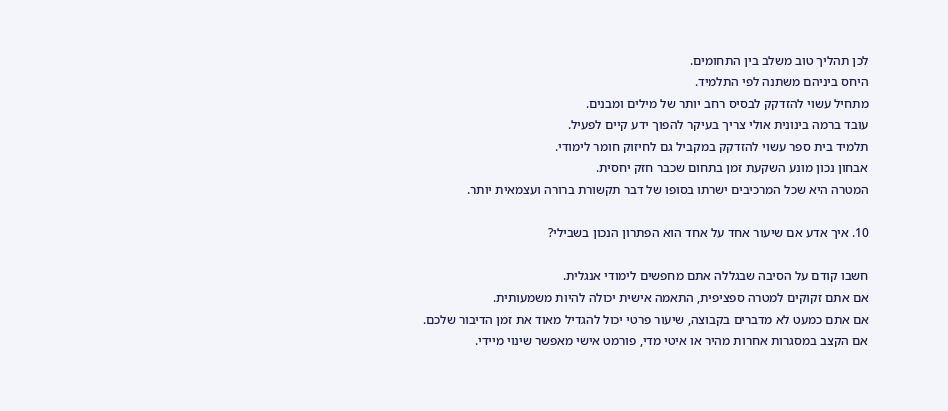לכן תהליך טוב משלב בין התחומים.
היחס ביניהם משתנה לפי התלמיד.
מתחיל עשוי להזדקק לבסיס רחב יותר של מילים ומבנים.
עובד ברמה בינונית אולי צריך בעיקר להפוך ידע קיים לפעיל.
תלמיד בית ספר עשוי להזדקק במקביל גם לחיזוק חומר לימודי.
אבחון נכון מונע השקעת זמן בתחום שכבר חזק יחסית.
המטרה היא שכל המרכיבים ישרתו בסופו של דבר תקשורת ברורה ועצמאית יותר.

10. איך אדע אם שיעור אחד על אחד הוא הפתרון הנכון בשבילי?

חשבו קודם על הסיבה שבגללה אתם מחפשים לימודי אנגלית.
אם אתם זקוקים למטרה ספציפית, התאמה אישית יכולה להיות משמעותית.
אם אתם כמעט לא מדברים בקבוצה, שיעור פרטי יכול להגדיל מאוד את זמן הדיבור שלכם.
אם הקצב במסגרות אחרות מהיר או איטי מדי, פורמט אישי מאפשר שינוי מיידי.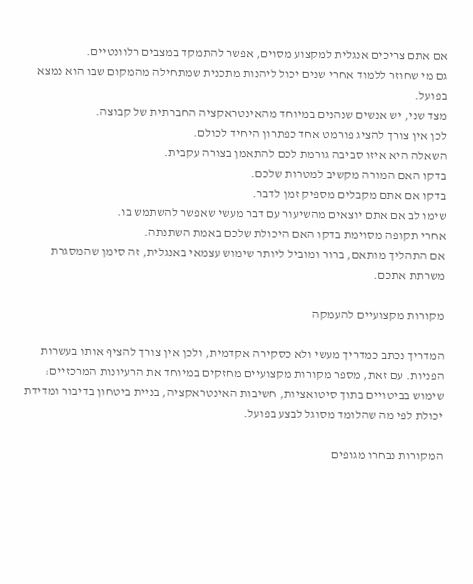אם אתם צריכים אנגלית למקצוע מסוים, אפשר להתמקד במצבים רלוונטיים.
גם מי שחוזר ללמוד אחרי שנים יכול ליהנות מתכנית שמתחילה מהמקום שבו הוא נמצא בפועל.
מצד שני, יש אנשים שנהנים במיוחד מהאינטראקציה החברתית של קבוצה.
לכן אין צורך להציג פורמט אחד כפתרון היחיד לכולם.
השאלה היא איזו סביבה גורמת לכם להתאמן בצורה עקבית.
בדקו האם המורה מקשיב למטרות שלכם.
בדקו אם אתם מקבלים מספיק זמן לדבר.
שימו לב אם אתם יוצאים מהשיעור עם דבר מעשי שאפשר להשתמש בו.
אחרי תקופה מסוימת בדקו האם היכולת שלכם באמת השתנתה.
אם התהליך מותאם, ברור ומוביל ליותר שימוש עצמאי באנגלית, זה סימן שהמסגרת משרתת אתכם.

מקורות מקצועיים להעמקה

המדריך נכתב כמדריך מעשי ולא כסקירה אקדמית, ולכן אין צורך להציף אותו בעשרות הפניות. עם זאת, מספר מקורות מקצועיים מחזקים במיוחד את הרעיונות המרכזיים: שימוש בביטויים בתוך סיטואציות, חשיבות האינטראקציה, בניית ביטחון בדיבור ומדידת יכולת לפי מה שהלומד מסוגל לבצע בפועל.

המקורות נבחרו מגופים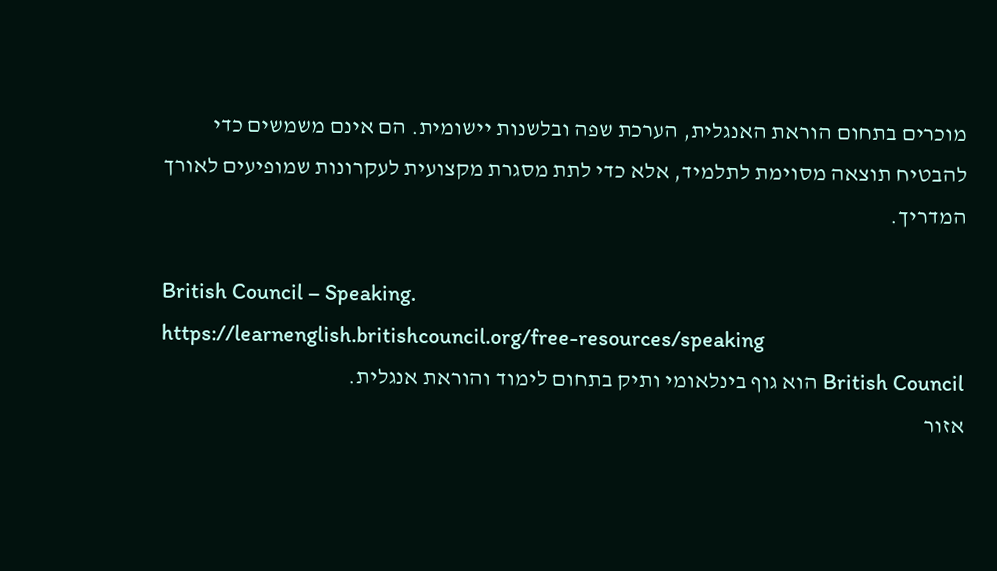מוכרים בתחום הוראת האנגלית, הערכת שפה ובלשנות יישומית. הם אינם משמשים כדי להבטיח תוצאה מסוימת לתלמיד, אלא כדי לתת מסגרת מקצועית לעקרונות שמופיעים לאורך המדריך.

British Council – Speaking.
https://learnenglish.britishcouncil.org/free-resources/speaking
British Council הוא גוף בינלאומי ותיק בתחום לימוד והוראת אנגלית.
אזור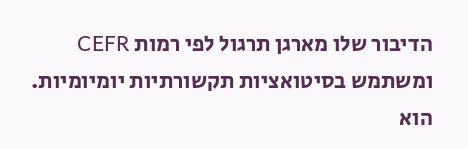הדיבור שלו מארגן תרגול לפי רמות CEFR ומשתמש בסיטואציות תקשורתיות יומיומיות.
הוא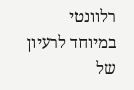רלוונטי במיוחד לרעיון של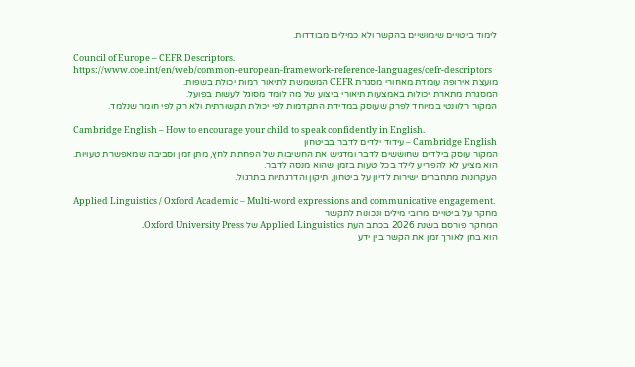לימוד ביטויים שימושיים בהקשר ולא כמילים מבודדות.

Council of Europe – CEFR Descriptors.
https://www.coe.int/en/web/common-european-framework-reference-languages/cefr-descriptors
מועצת אירופה עומדת מאחורי מסגרת CEFR המשמשת לתיאור רמות יכולת בשפות.
המסגרת מתארת יכולות באמצעות תיאורי ביצוע של מה לומד מסוגל לעשות בפועל.
המקור רלוונטי במיוחד לפרק שעוסק במדידת התקדמות לפי יכולת תקשורתית ולא רק לפי חומר שנלמד.

Cambridge English – How to encourage your child to speak confidently in English.
Cambridge English – עידוד ילדים לדבר בביטחון
המקור עוסק בילדים שחוששים לדבר ומדגיש את החשיבות של הפחתת לחץ, מתן זמן וסביבה שמאפשרת טעויות.
הוא מציע לא להפריע לילד בכל טעות בזמן שהוא מנסה לדבר.
העקרונות מתחברים ישירות לדיון על ביטחון, תיקון והדרגתיות בתרגול.

Applied Linguistics / Oxford Academic – Multi-word expressions and communicative engagement.
מחקר על ביטויים מרובי מילים ונכונות לתקשר
המחקר פורסם בשנת 2026 בכתב העת Applied Linguistics של Oxford University Press.
הוא בחן לאורך זמן את הקשר בין ידע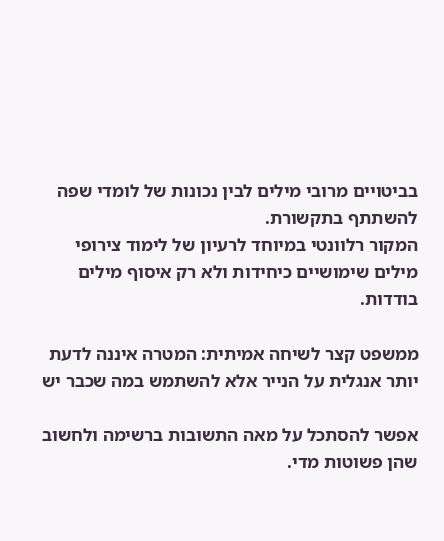בביטויים מרובי מילים לבין נכונות של לומדי שפה להשתתף בתקשורת.
המקור רלוונטי במיוחד לרעיון של לימוד צירופי מילים שימושיים כיחידות ולא רק איסוף מילים בודדות.

ממשפט קצר לשיחה אמיתית: המטרה איננה לדעת יותר אנגלית על הנייר אלא להשתמש במה שכבר יש

אפשר להסתכל על מאה התשובות ברשימה ולחשוב שהן פשוטות מדי.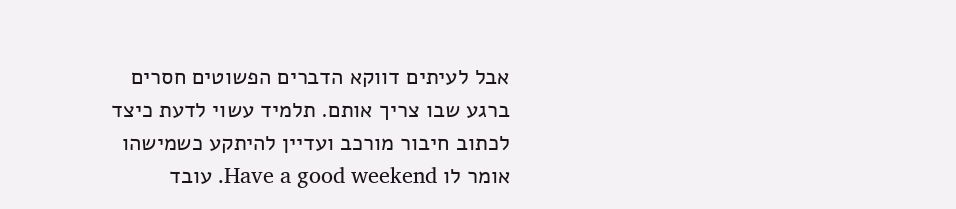אבל לעיתים דווקא הדברים הפשוטים חסרים ברגע שבו צריך אותם. תלמיד עשוי לדעת כיצד לכתוב חיבור מורכב ועדיין להיתקע כשמישהו אומר לו Have a good weekend. עובד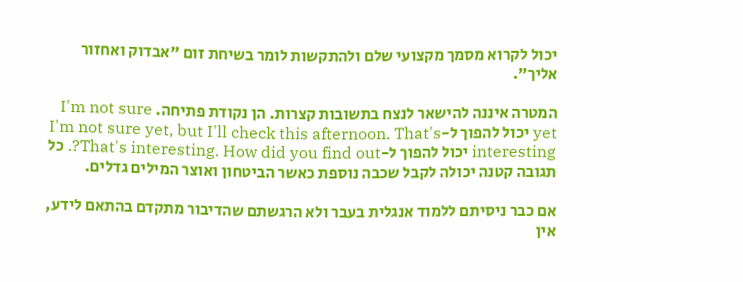יכול לקרוא מסמך מקצועי שלם ולהתקשות לומר בשיחת זום "אבדוק ואחזור אליך".

המטרה איננה להישאר לנצח בתשובות קצרות. הן נקודת פתיחה. I'm not sure yet יכול להפוך ל-I'm not sure yet, but I'll check this afternoon. That's interesting יכול להפוך ל-That's interesting. How did you find out?. כל תגובה קטנה יכולה לקבל שכבה נוספת כאשר הביטחון ואוצר המילים גדלים.

אם כבר ניסיתם ללמוד אנגלית בעבר ולא הרגשתם שהדיבור מתקדם בהתאם לידע, אין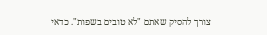צורך להסיק שאתם "לא טובים בשפות". כדאי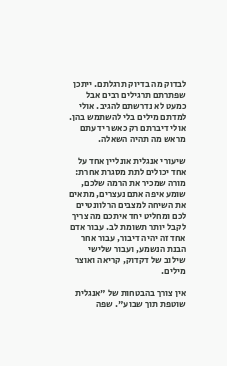לבדוק מה בדיוק תרגלתם. ייתכן שפתרתם תרגילים רבים אבל כמעט לא נדרשתם להגיב. אולי למדתם מילים בלי להשתמש בהן. אולי דיברתם רק כאשר ידעתם מראש מה תהיה השאלה.

שיעורי אנגלית אונליין אחד על אחד יכולים לתת מסגרת אחרת: מורה שמכיר את הרמה שלכם, שומע איפה אתם נעצרים, מתאים את השיחה למצבים הרלוונטיים לכם ומחליט יחד איתכם מה צריך לקבל יותר תשומת לב. עבור אדם אחד זה יהיה דיבור, עבור אחר הבנת הנשמע, ועבור שלישי שילוב של דקדוק, קריאה ואוצר מילים.

אין צורך בהבטחות של "אנגלית שוטפת תוך שבוע". שפה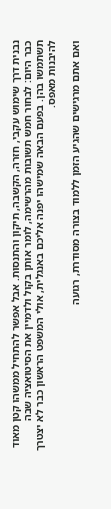נבנית דרך שימוש עקבי, חזרה, הקשבה, תיקון והתנסות. אבל אפשר להתחיל ממשהו קטן מאוד כבר היום: לבחור חמש תשובות מהרשימה, לומר אותן בקול ולדמיין את הסיטואציה שבה תשתמשו בהן. בפעם הבאה שמישהו יפנה אליכם באנגלית, אולי המשפט הראשון כבר לא יצטרך להיבנות מאפס.

ואם אתם מרגישים שהגיע הזמן ללמוד בצורה מסודרת, רגועה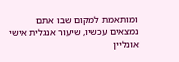ומותאמת למקום שבו אתם נמצאים עכשיו, שיעור אנגלית אישי אונליין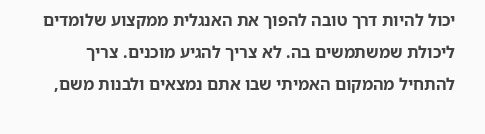יכול להיות דרך טובה להפוך את האנגלית ממקצוע שלומדים ליכולת שמשתמשים בה. לא צריך להגיע מוכנים. צריך להתחיל מהמקום האמיתי שבו אתם נמצאים ולבנות משם,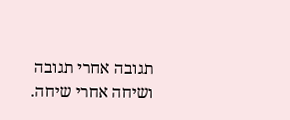תגובה אחרי תגובה ושיחה אחרי שיחה.